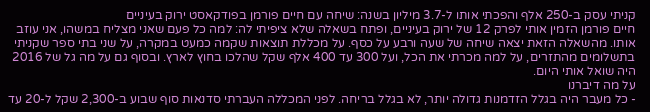קניתי עסק ב-250 אלף והפכתי אותו ל-3.7 מיליון בשנה: שיחה עם חיים פורמן בפודקאסט ירוק בעיניים
חיים פורמן הזמין אותי לפרק 12 של ירוק בעיניים, ופתח בשאלה שלא ציפיתי לה: למה כל פעם שאני מצליח במשהו, אני עוזב אותו. מהשאלה הזאת יצאה שיחה של שעה ורבע על כסף. על מכללת תוצאות שקמה כמעט במקרה, על שני בתי ספר שקניתי בתשלומים מהתזרים, על למה מכרתי את הכל, ועל 300 עד 400 אלף שקל שהלכו בחוץ לארץ. ובסוף גם על מה גל של 2016 היה שואל אותי היום.
על מה דיברנו
- כל מעבר היה בגלל הזדמנות גדולה יותר, לא בגלל בריחה. לפני המכללה העברתי סדנאות סוף שבוע ב-2,300 שקל ל-20 עד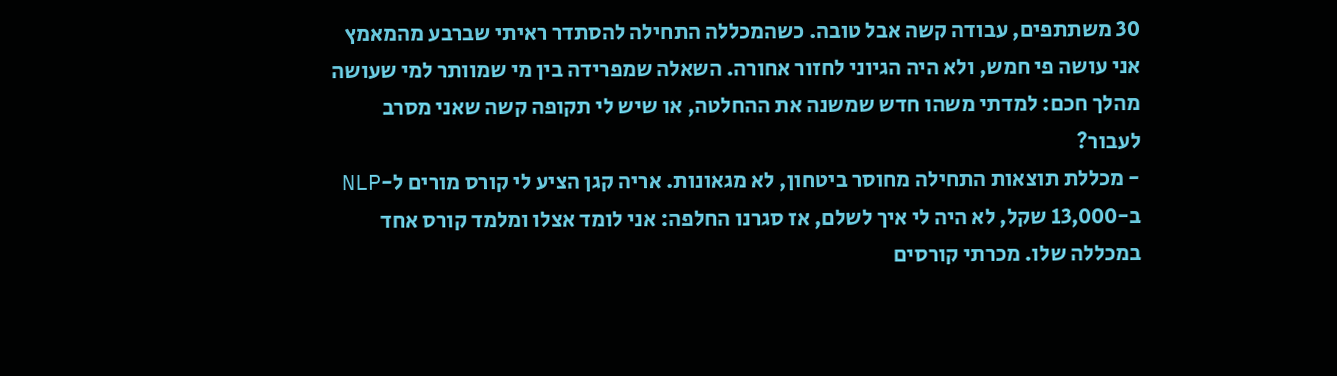30 משתתפים, עבודה קשה אבל טובה. כשהמכללה התחילה להסתדר ראיתי שברבע מהמאמץ אני עושה פי חמש, ולא היה הגיוני לחזור אחורה. השאלה שמפרידה בין מי שמוותר למי שעושה מהלך חכם: למדתי משהו חדש שמשנה את ההחלטה, או שיש לי תקופה קשה שאני מסרב לעבור?
- מכללת תוצאות התחילה מחוסר ביטחון, לא מגאונות. אריה קגן הציע לי קורס מורים ל-NLP ב-13,000 שקל, לא היה לי איך לשלם, אז סגרנו החלפה: אני לומד אצלו ומלמד קורס אחד במכללה שלו. מכרתי קורסים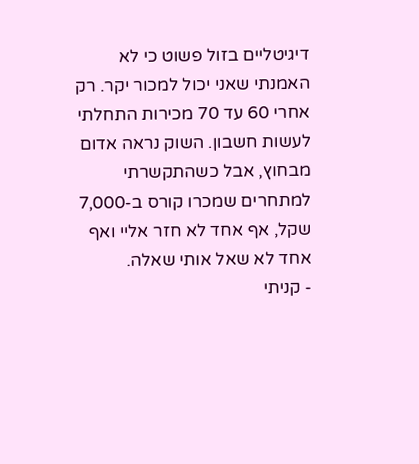דיגיטליים בזול פשוט כי לא האמנתי שאני יכול למכור יקר. רק אחרי 60 עד 70 מכירות התחלתי לעשות חשבון. השוק נראה אדום מבחוץ, אבל כשהתקשרתי למתחרים שמכרו קורס ב-7,000 שקל, אף אחד לא חזר אליי ואף אחד לא שאל אותי שאלה.
- קניתי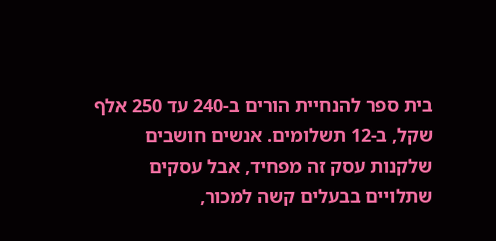בית ספר להנחיית הורים ב-240 עד 250 אלף שקל, ב-12 תשלומים. אנשים חושבים שלקנות עסק זה מפחיד, אבל עסקים שתלויים בבעלים קשה למכור,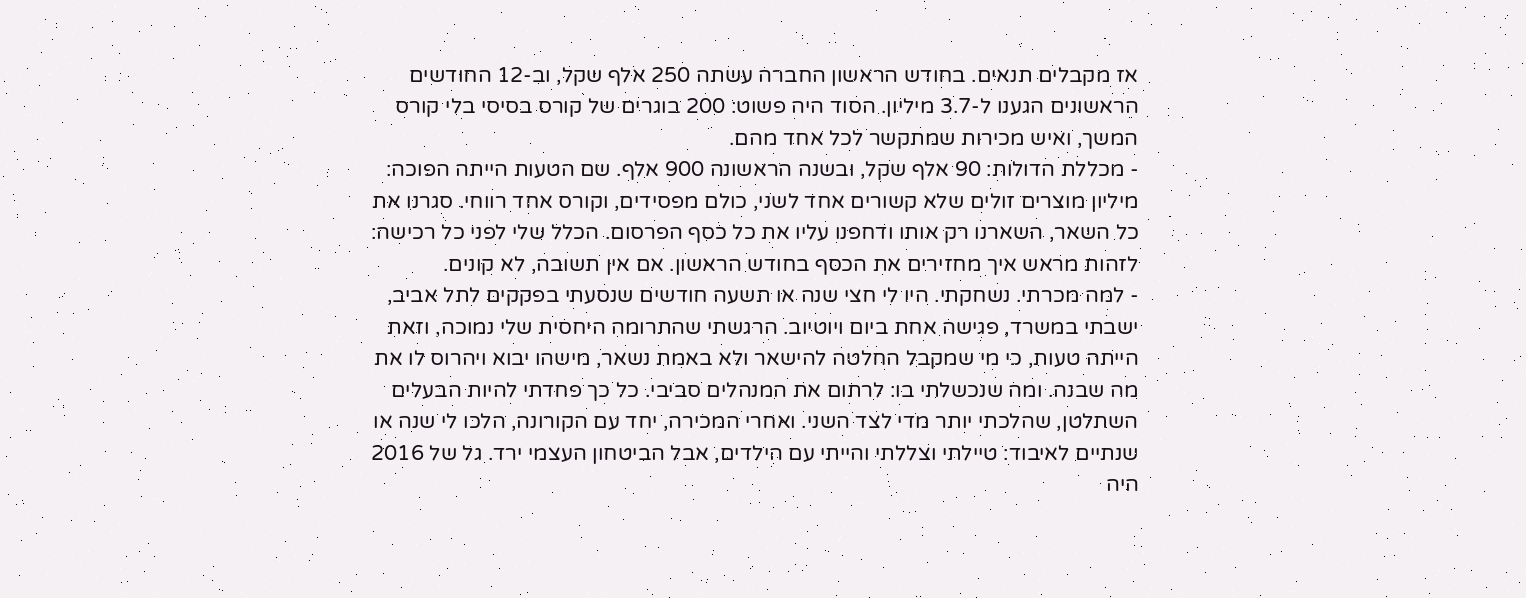אז מקבלים תנאים. בחודש הראשון החברה עשתה 250 אלף שקל, וב-12 החודשים הראשונים הגענו ל-3.7 מיליון. הסוד היה פשוט: 200 בוגרים של קורס בסיסי בלי קורס המשך, ואיש מכירות שמתקשר לכל אחד מהם.
- מכללת הדולות: 90 אלף שקל, ובשנה הראשונה 900 אלף. שם הטעות הייתה הפוכה: מיליון מוצרים זולים שלא קשורים אחד לשני, כולם מפסידים, וקורס אחד רווחי. סגרנו את כל השאר, השארנו רק אותו ודחפנו עליו את כל כסף הפרסום. הכלל שלי לפני כל רכישה: לזהות מראש איך מחזירים את הכסף בחודש הראשון. אם אין תשובה, לא קונים.
- למה מכרתי. נשחקתי. היו לי חצי שנה או תשעה חודשים שנסעתי בפקקים לתל אביב, ישבתי במשרד, פגישה אחת ביום ויוטיוב. הרגשתי שהתרומה היחסית שלי נמוכה, וזאת הייתה טעות, כי מי שמקבל החלטה להישאר ולא באמת נשאר, מישהו יבוא ויהרוס לו את מה שבנה. ומה שנכשלתי בו: לרתום את המנהלים סביבי. כל כך פחדתי להיות הבעלים השתלטן, שהלכתי יותר מדי לצד השני. ואחרי המכירה, יחד עם הקורונה, הלכו לי שנה או שנתיים לאיבוד: טיילתי וצללתי והייתי עם הילדים, אבל הביטחון העצמי ירד. גל של 2016 היה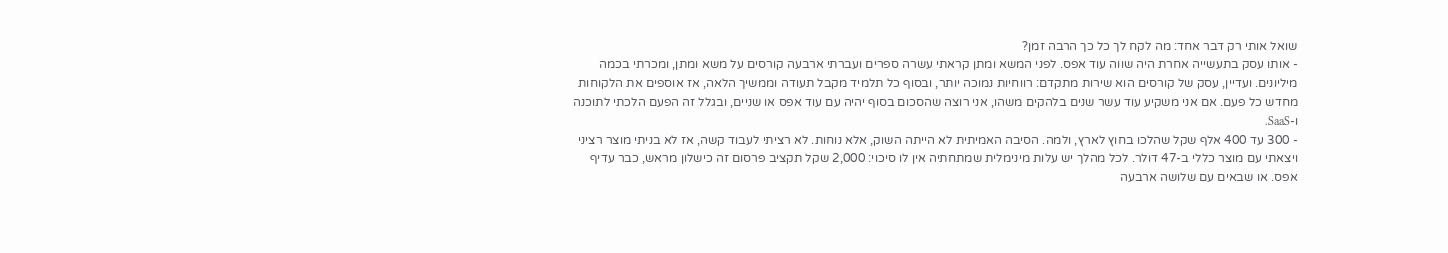שואל אותי רק דבר אחד: מה לקח לך כל כך הרבה זמן?
- אותו עסק בתעשייה אחרת היה שווה עוד אפס. לפני המשא ומתן קראתי עשרה ספרים ועברתי ארבעה קורסים על משא ומתן, ומכרתי בכמה מיליונים. ועדיין, עסק של קורסים הוא שירות מתקדם: רווחיות נמוכה יותר, ובסוף כל תלמיד מקבל תעודה וממשיך הלאה, אז אוספים את הלקוחות מחדש כל פעם. אם אני משקיע עוד עשר שנים בלהקים משהו, אני רוצה שהסכום בסוף יהיה עם עוד אפס או שניים, ובגלל זה הפעם הלכתי לתוכנה ו-SaaS.
- 300 עד 400 אלף שקל שהלכו בחוץ לארץ, ולמה. הסיבה האמיתית לא הייתה השוק, אלא נוחות. לא רציתי לעבוד קשה, אז לא בניתי מוצר רציני ויצאתי עם מוצר כללי ב-47 דולר. לכל מהלך יש עלות מינימלית שמתחתיה אין לו סיכוי: 2,000 שקל תקציב פרסום זה כישלון מראש, כבר עדיף אפס. או שבאים עם שלושה ארבעה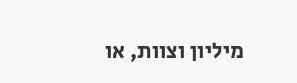מיליון וצוות, או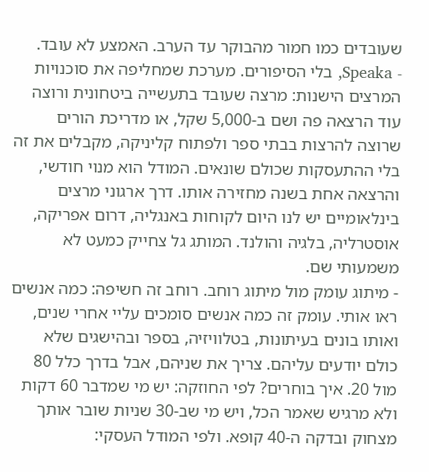שעובדים כמו חמור מהבוקר עד הערב. האמצע לא עובד.
- Speaka, בלי הסיפורים. מערכת שמחליפה את סוכנויות המרצים הישנות: מרצה שעובד בתעשייה ביטחונית ורוצה עוד הרצאה פה ושם ב-5,000 שקל, או מדריכת הורים שרוצה להרצות בבתי ספר ולפתוח קליניקה, מקבלים את זה בלי ההתעסקות שכולם שונאים. המודל הוא מנוי חודשי, והרצאה אחת בשנה מחזירה אותו. דרך ארגוני מרצים בינלאומיים יש לנו היום לקוחות באנגליה, דרום אפריקה, אוסטרליה, בלגיה והולנד. המותג גל צחייק כמעט לא משמעותי שם.
- מיתוג עומק מול מיתוג רוחב. רוחב זה חשיפה: כמה אנשים ראו אותי. עומק זה כמה אנשים סומכים עליי אחרי שנים, ואותו בונים בעיתונות, בטלוויזיה, בספר ובהישגים שלא כולם יודעים עליהם. צריך את שניהם, אבל בדרך כלל 80 מול 20. איך בוחרים? לפי החוזקה: יש מי שמדבר 60 דקות ולא מרגיש שאמר הכל, ויש מי שב-30 שניות שובר אותך מצחוק ובדקה ה-40 קופא. ולפי המודל העסקי: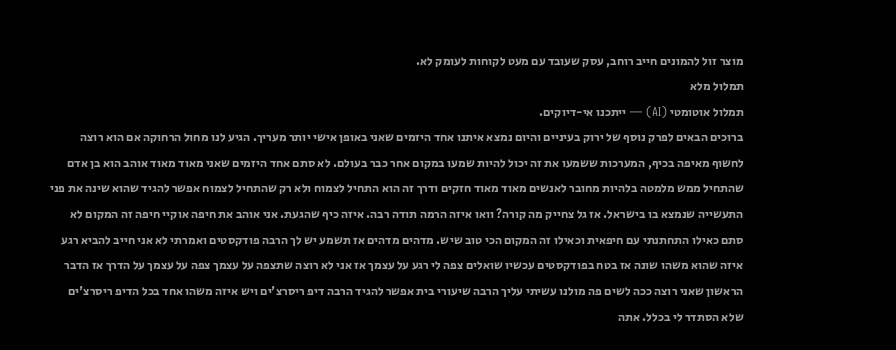מוצר זול להמונים חייב רוחב, עסק שעובד עם מעט לקוחות לעומק לא.
תמלול מלא
תמלול אוטומטי (AI) — ייתכנו אי-דיוקים.
ברוכים הבאים לפרק נוסף של ירוק בעיניים והיום נמצא איתנו אחד היזמים שאני באופן אישי יותר מעריך. הגיע לנו מחול הרחוקה אם הוא רוצה לחשוף מאיפה בכיף, המערכות ששמעו את זה יכול להיות שמעו במקום אחר כבר בעולם. לא סתם אחד היזמים שאני מאוד מאוד אוהב הוא בן אדם שהתחיל ממש מלמטה בלהיות מחובר לאנשים מאוד מאוד חזקים ודרך זה הוא התחיל לצמוח ולא רק שהתחיל לצמוח אפשר להגיד שהוא שינה את פני התעשייה שנמצא בו בישראל. אז גל צחייק מה קורה? וואו איזה הרמה תודה רבה. איזה כיף שהגעת. אני אוהב את חיפה אוקיי חיפה זה המקום לא סתם כאילו התחתנתי עם חיפאית וכאילו זה המקום הכי טוב שיש. מדהים מדהים אז תשמע יש לך הרבה פודקסטים ואמרתי לא אני חייב להביא רגע איזה שהוא משהו שונה אז בטח בפודקסטים עכשיו שואלים צפה לי רגע על עצמך אז אני לא רוצה שתצפה על עצמך צפה על עצמך על הדרך אז הדבר הראשון שאני רוצה ככה לשים פה מולנו עשיתי עליך הרבה שיעורי בית אפשר להגיד הרבה דיפ ריסרצ'ים ויש איזה משהו אחד בכל הדיפ ריסרצ'ים שלא הסתדר לי בכלל. אתה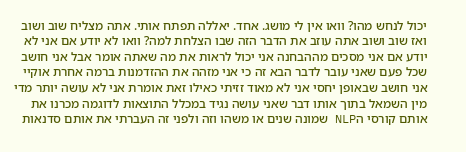יכול לנחש מהו? וואו אין לי מושג. אחד. יאללה תפתח אותי. אתה מצליח שוב ושוב ואז שוב ושוב אתה עוזב את הדבר הזה שבו הצלחת למה? וואו לא יודע אם אני לא יודע אם אני מסכים מההבחנה אני יכול לראות את מה שאתה אומר אבל אני חושב שכל פעם שאני עובר לדבר הבא זה כי אני מזהה את ההזדמנות ברמה אחרת אוקיי אני חושב שבאופן יחסי אני לא מאוד זזיתי כאילו זאת אומרת אני לא עושה יותר מדי מין השמאל בתוך אותו דבר שאני עושה נגיד במכלל התוצאות לדוגמה מכרנו את אותם קורסי הNLP שמונה שנים או משהו וזה ולפני זה העברתי את אותם סדנאות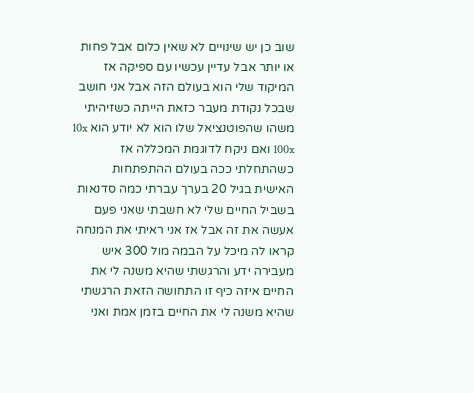שוב כן יש שינויים לא שאין כלום אבל פחות או יותר אבל עדיין עכשיו עם ספיקה אז המיקוד שלי הוא בעולם הזה אבל אני חושב שבכל נקודת מעבר כזאת הייתה כשזיהיתי משהו שהפוטנציאל שלו הוא לא יודע הוא 10x 100x ואם ניקח לדוגמת המכללה אז כשהתחלתי ככה בעולם ההתפתחות האישית בגיל 20 בערך עברתי כמה סדנאות בשביל החיים שלי לא חשבתי שאני פעם אעשה את זה אבל אז אני ראיתי את המנחה קראו לה מיכל על הבמה מול 300 איש מעבירה ידע והרגשתי שהיא משנה לי את החיים איזה כיף זו התחושה הזאת הרגשתי שהיא משנה לי את החיים בזמן אמת ואני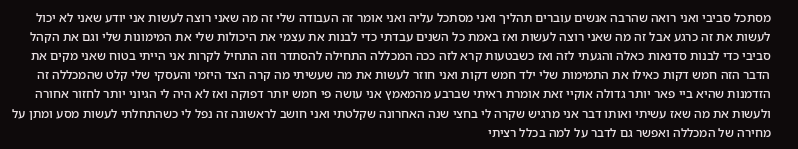מסתכל סביבי ואני רואה שהרבה אנשים עוברים תהליך ואני מסתכל עליה ואני אומר זה העבודה שלי זה מה שאני רוצה לעשות אני יודע שאני לא יכול לעשות את זה כרגע אבל זה מה שאני רוצה לעשות ואז באמת כל השנים עבדתי כדי לבנות את עצמי את היכולות שלי את המימונות שלי וגם את הקהל סביבי כדי לבנות סדנאות כאלה והגעתי לזה ואז כשבטעות קרא לזה ככה המכללה התחילה להסתדר וזה התחיל לקרות אני הייתי בטוח שאני מקים את הדבר הזה חמש דקות כאילו את התמימות שלי ילד חמש דקות ואני חוזר לעשות את מה שעשיתי מה קרה הצד היזמי והעסקי שלי קלט שהמכללה זה הזדמנות שהיא ביי פאר יותר גדולה אוקיי זאת אומרת ראיתי שברבע מהמאמץ אני עושה פי חמש יותר דפוקה ואז לא היה לי הגיוני יותר לחזור אחורה ולעשות את מה שאז עשיתי ואותו דבר אני מרגיש שקרה לי בחצי שנה האחרונה שקלטתי ואני חושב לראשונה זה נפל לי כשהתחלתי לעשות מסע ומתן על מחירה של המכללה ואפשר גם לדבר על למה בכלל רציתי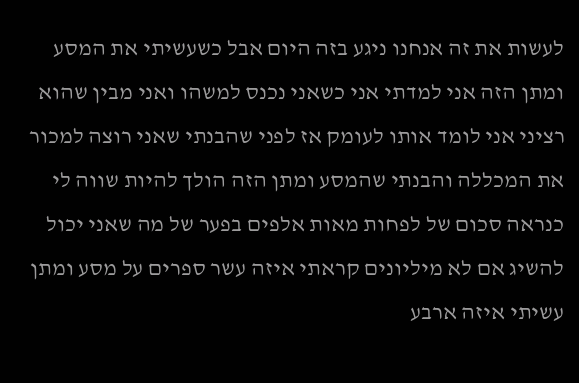לעשות את זה אנחנו ניגע בזה היום אבל כשעשיתי את המסע ומתן הזה אני למדתי אני כשאני נכנס למשהו ואני מבין שהוא רציני אני לומד אותו לעומק אז לפני שהבנתי שאני רוצה למכור את המכללה והבנתי שהמסע ומתן הזה הולך להיות שווה לי כנראה סכום של לפחות מאות אלפים בפער של מה שאני יכול להשיג אם לא מיליונים קראתי איזה עשר ספרים על מסע ומתן עשיתי איזה ארבע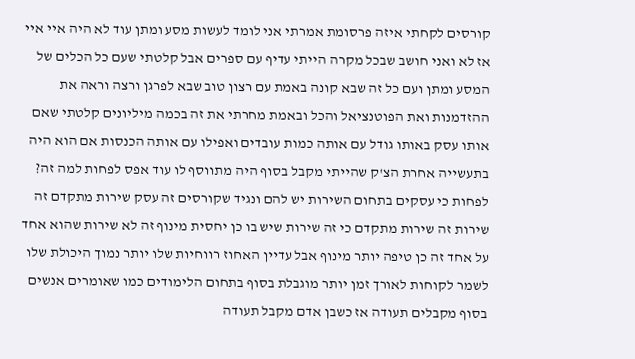קורסים לקחתי איזה פרסומת אמרתי אני לומד לעשות מסע ומתן עוד לא היה איי איי אז לא ואני חושב שבכל מקרה הייתי עדיף עם ספרים אבל קלטתי שעם כל הכלים של המסע ומתן ועם כל זה שבא קונה באמת עם רצון טוב שבא לפרגן ורצה וראה את ההזדמנות ואת הפוטנציאל והכל ובאמת מחרתי את זה בכמה מיליונים קלטתי שאם אותו עסק באותו גודל עם אותה כמות עובדים ואפילו עם אותה הכנסות אם הוא היה בתעשייה אחרת הצ'ק שהייתי מקבל בסוף היה מתווסף לו עוד אפס לפחות למה זה? לפחות כי עסקים בתחום השירות יש להם ונגיד שקורסים זה עסק שירות מתקדם זה שירות זה שירות מתקדם כי זה שירות שיש בו כן יחסית מינוף זה לא שירות שהוא אחד על אחד זה כן טיפה יותר מינוף אבל עדיין האחוז רווחיות שלו יותר נמוך היכולת שלו לשמר לקוחות לאורך זמן יותר מוגבלת בסוף בתחום הלימודים כמו שאומרים אנשים בסוף מקבלים תעודה אז כשבן אדם מקבל תעודה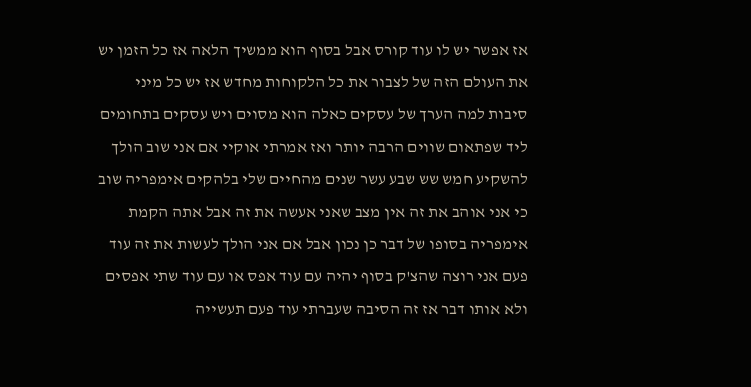אז אפשר יש לו עוד קורס אבל בסוף הוא ממשיך הלאה אז כל הזמן יש את העולם הזה של לצבור את כל הלקוחות מחדש אז יש כל מיני סיבות למה הערך של עסקים כאלה הוא מסוים ויש עסקים בתחומים ליד שפתאום שווים הרבה יותר ואז אמרתי אוקיי אם אני שוב הולך להשקיע חמש שש שבע עשר שנים מהחיים שלי בלהקים אימפריה שוב כי אני אוהב את זה אין מצב שאני אעשה את זה אבל אתה הקמת אימפריה בסופו של דבר כן נכון אבל אם אני הולך לעשות את זה עוד פעם אני רוצה שהצ'ק בסוף יהיה עם עוד אפס או עם עוד שתי אפסים ולא אותו דבר אז זה הסיבה שעברתי עוד פעם תעשייה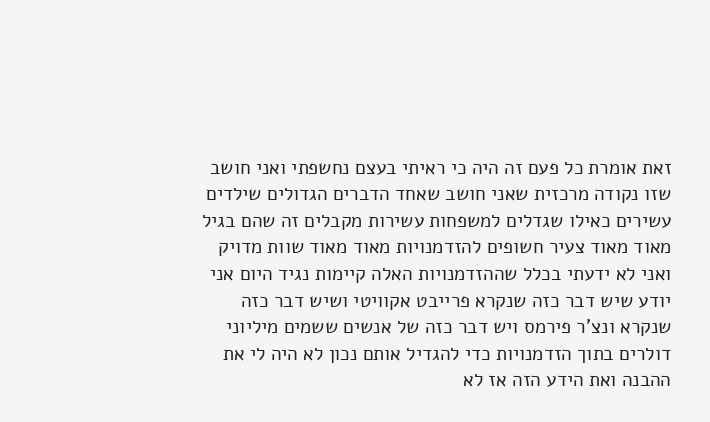זאת אומרת כל פעם זה היה כי ראיתי בעצם נחשפתי ואני חושב שזו נקודה מרכזית שאני חושב שאחד הדברים הגדולים שילדים עשירים כאילו שגדלים למשפחות עשירות מקבלים זה שהם בגיל מאוד מאוד צעיר חשופים להזדמנויות מאוד מאוד שוות מדויק ואני לא ידעתי בכלל שההזדמנויות האלה קיימות נגיד היום אני יודע שיש דבר כזה שנקרא פרייבט אקוויטי ושיש דבר כזה שנקרא ונצ'ר פירמס ויש דבר כזה של אנשים ששמים מיליוני דולרים בתוך הזדמנויות כדי להגדיל אותם נכון לא היה לי את ההבנה ואת הידע הזה אז לא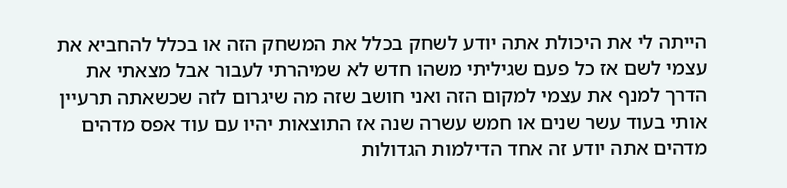הייתה לי את היכולת אתה יודע לשחק בכלל את המשחק הזה או בכלל להחביא את עצמי לשם אז כל פעם שגיליתי משהו חדש לא שמיהרתי לעבור אבל מצאתי את הדרך למנף את עצמי למקום הזה ואני חושב שזה מה שיגרום לזה שכשאתה תרעיין אותי בעוד עשר שנים או חמש עשרה שנה אז התוצאות יהיו עם עוד אפס מדהים מדהים אתה יודע זה אחד הדילמות הגדולות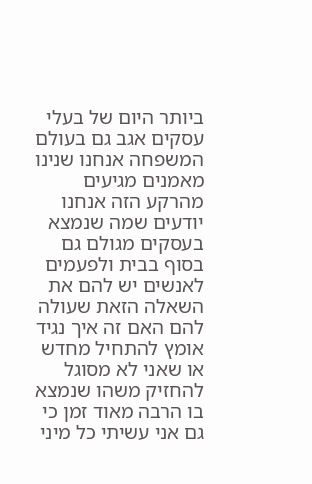ביותר היום של בעלי עסקים אגב גם בעולם המשפחה אנחנו שנינו מאמנים מגיעים מהרקע הזה אנחנו יודעים שמה שנמצא בעסקים מגולם גם בסוף בבית ולפעמים לאנשים יש להם את השאלה הזאת שעולה להם האם זה איך נגיד אומץ להתחיל מחדש או שאני לא מסוגל להחזיק משהו שנמצא בו הרבה מאוד זמן כי גם אני עשיתי כל מיני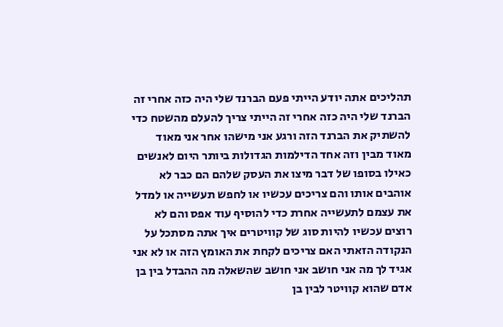תהליכים אתה יודע הייתי פעם הברנד שלי היה כזה אחרי זה הברנד שלי היה כזה אחרי זה הייתי צריך להעלם מהשטח כדי להשתיק את הברנד הזה ורגע אני מישהו אחר אני מאוד מאוד מבין וזה אחד הדילמות הגדולות ביותר היום לאנשים כאילו בסופו של דבר מיצו את העסק שלהם הם כבר לא אוהבים אותו והם צריכים עכשיו או לחפש תעשייה או למדל את עצמם לתעשייה אחרת כדי להוסיף עוד אפס והם לא רוצים עכשיו להיות סוג של קוויטרים איך אתה מסתכל על הנקודה הזאתי האם צריכים לקחת את האומץ הזה או לא אני אגיד לך מה אני חושב אני חושב שהשאלה מה ההבדל בין בן אדם שהוא קוויטר לבין בן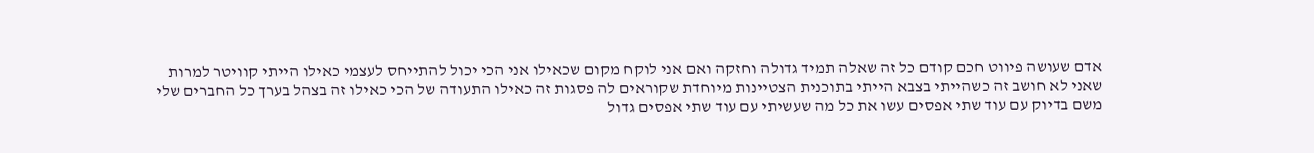אדם שעושה פיווט חכם קודם כל זה שאלה תמיד גדולה וחזקה ואם אני לוקח מקום שכאילו אני הכי יכול להתייחס לעצמי כאילו הייתי קוויטר למרות שאני לא חושב זה כשהייתי בצבא הייתי בתוכנית הצטיינות מיוחדת שקוראים לה פסגות זה כאילו התעודה של הכי כאילו זה בצהל בערך כל החברים שלי משם בדיוק עם עוד שתי אפסים עשו את כל מה שעשיתי עם עוד שתי אפסים גדול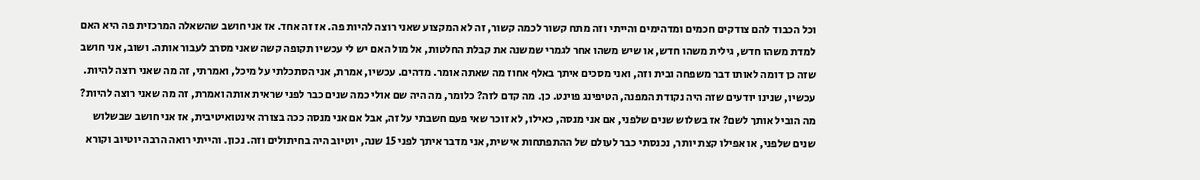וכל הכבוד להם צודקים חכמים ומדהימים והייתי וזה מתח קשור לכמה קשור, זה לא המקצוע שאני רוצה להיות פה. אז זה אחד. אז אני חושב שהשאלה המרכזית פה היא האם למדת משהו חדש, גילית משהו חדש, או שיש משהו אחר לגמרי שמשנה את קבלת החלטות, אל מול האם יש לי עכשיו תקופה קשה שאני מסרב לעבור אותה. ושוב, אני חושב שזה כן דומה לאותו דבר משפחה ובית וזה, ואני מסכים איתך באלף אחוז מה שאתה אומר. מדהים. עכשיו, אמרת, אני הסתכלתי על מיכל, ואמרתי, זה מה שאני רוצה להיות. עכשיו, שנינו יודעים שזה היה נקודת המפנה, הטיפינג פוינט. כן. מה קדם לזה? כלומר, מה היה שם אולי כמה שנים כבר לפני שראית אותה ואמרת, זה מה שאני רוצה להיות? מה הוביל אותך לשם? אז בשלוש שנים שלפני, אם אני מנסה, כאילו, לא זוכר שאי פעם חשבתי על זה, אבל אם אני מנסה ככה בצורה אינטואיטיבית, אז אני חושב שבשלוש שנים שלפני, או אפילו קצת יותר, נכנסתי כבר לעולם של ההתפתחות אישית, אני מדבר איתך לפני 15 שנה, יוטיוב היה בחיתולים וזה. נכון. והייתי רואה הרבה יוטיוב וקורא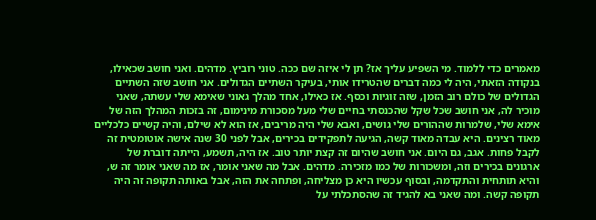מאמרים כדי ללמוד. מי השפיע עליך אז? תן לי איזה שם ככה. טוני רוביץ. מדהים. ואני חושב שכאילו, בנקודה הזאתי, היה לי כמה דברים שהטרידו אותי, בעיקר השתיים הגדולים. אני חושב שזה השתיים הגדולים של כולם רוב הזמן, שזה זוגיות וכסף. אז כאילו, אחד מהלך גאוני שאימא שלי עשתה, שאני מוכיר לה, אני חושב שכל שקל שהכנסתי בחיים שלי מעל מסכורת מינימום, זה בזכות המהלך הזה של אימא שלי, שלמרות שההורים שלי גושים, ואבא שלי היה מריבים, אז הוא לא שילם, והיה קשיים כלכליים מאוד רצינים. היא עבדה מאוד קשה, הגיעה לתפקידים בכירים, אבל לפני 30 שנה אישה אוטומטית זה לקבל פחות. אגב, גם היום. אני חושב שהיום זה קצת יותר טוב. אז היה, תשמע, הייתה דוברת של ארגונים בכירים וזה, ומשכורות של כמו מזכירה. מדהים. אבל מה שאני אומר, אז מה שאני אומר זה ש, והיא תותחית והתקדמה, ובסוף עכשיו היא כן מצליחה, ופתחה את הזה, אבל באותה תקופה זה היה תקופה קשה. ומה שאני בא להגיד זה שהסתכלתי על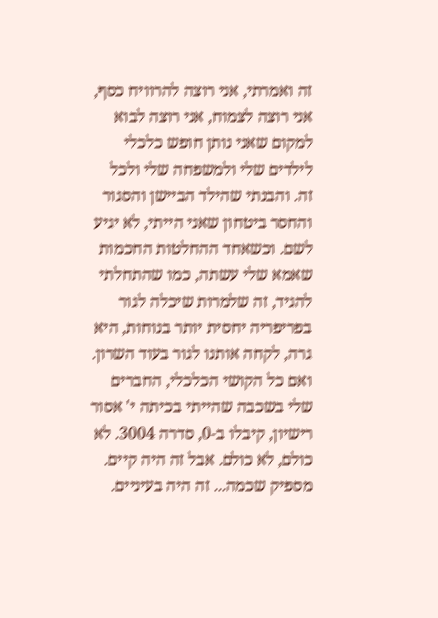זה ואמרתי, אני רוצה להרוויח כסף, אני רוצה לצמוח, אני רוצה לבוא למקום שאני נותן חופש כלכלי לילדים שלי ולמשפחה שלי ולכל זה. והבנתי שהילד הביישן והסגור והחסר ביטחון שאני הייתי, לא יגיע לשם. וכשאחד ההחלטות החכמות שאמא שלי עשתה, כמו שהתחלתי להגיד, זה שלמרות שיכלה לגור בפריפריה יחסית יותר בנוחות, היא גרה, לקחה אותנו לגור בעוד השרון. ואם כל הקושי הכלכלי, החברים שלי בשכבה שהייתי בכיתה י' אסור רישיון, קיבלו ב-0, סדרה 3004. לא כולם, לא כולם. אבל זה היה קיים. מספיק שכמה... זה היה בעיניים.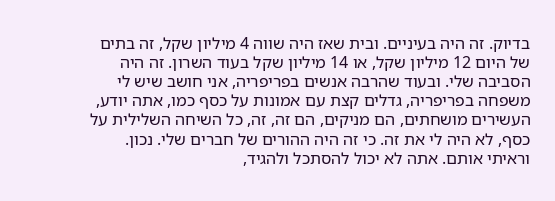בדיוק. זה היה בעיניים. ובית שאז היה שווה 4 מיליון שקל, זה בתים של היום 12 מיליון שקל, או 14 מיליון שקל בעוד השרון. זה היה הסביבה שלי. ובעוד שהרבה אנשים בפריפריה, אני חושב שיש לי משפחה בפריפריה, גדלים קצת עם אמונות על כסף כמו, אתה יודע, העשירים מושחתים, הם מניקים, הם זה, זה, כל השיחה השלילית על כסף, לא היה לי את זה. כי זה היה ההורים של חברים שלי. נכון. וראיתי אותם. אתה לא יכול להסתכל ולהגיד,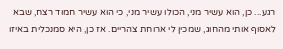רגע... כן, הוא עשיר מני, הכולו עשיר מני, כי הוא עשיר חמוד רצח, שבא לאסוף אותי מהחוג, שמכין לי ארוחת צהריים. אז כן, היא סמנכלית באיזו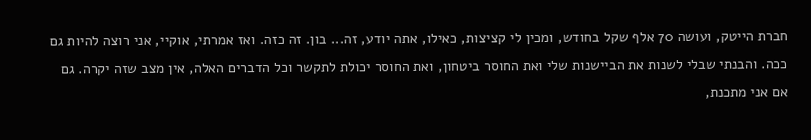חברת הייטק, ועושה 70 אלף שקל בחודש, ומכין לי קציצות, כאילו, אתה יודע, זה... בון. זה כזה. ואז אמרתי, אוקיי, אני רוצה להיות גם ככה. והבנתי שבלי לשנות את הביישנות שלי ואת החוסר ביטחון, ואת החוסר יכולת לתקשר וכל הדברים האלה, אין מצב שזה יקרה. גם אם אני מתכנת,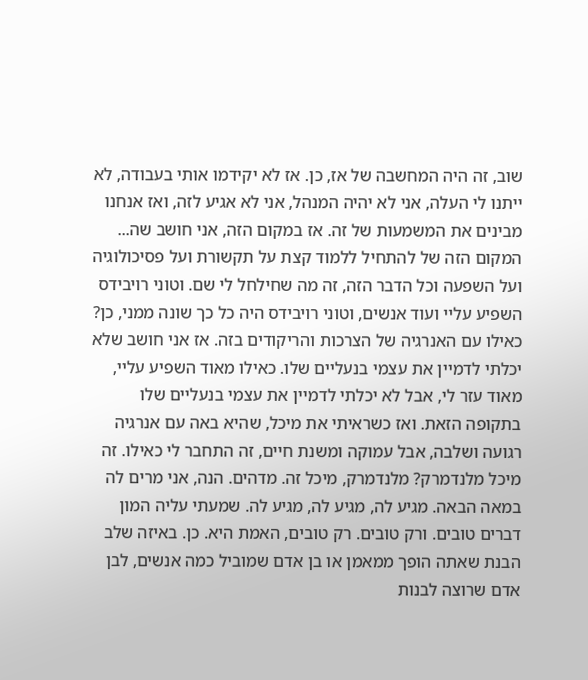שוב, זה היה המחשבה של אז, כן. אז לא יקידמו אותי בעבודה, לא ייתנו לי העלה, אני לא יהיה המנהל, אני לא אגיע לזה, ואז אנחנו מבינים את המשמעות של זה. אז במקום הזה, אני חושב שה... המקום הזה של להתחיל ללמוד קצת על תקשורת ועל פסיכולוגיה ועל השפעה וכל הדבר הזה, זה מה שחילחל לי שם. וטוני רויבידס השפיע עליי ועוד אנשים, וטוני רויבידס היה כל כך שונה ממני, כן? כאילו עם האנרגיה של הצרכות והריקודים בזה. אז אני חושב שלא יכלתי לדמיין את עצמי בנעליים שלו. כאילו מאוד השפיע עליי, מאוד עזר לי, אבל לא יכלתי לדמיין את עצמי בנעליים שלו בתקופה הזאת. ואז כשראיתי את מיכל, שהיא באה עם אנרגיה רגועה ושלבה, אבל עמוקה ומשנת חיים, זה התחבר לי כאילו. זה מיכל מלנדמרק? מלנדמרק, מיכל זה. מדהים. הנה, אני מרים לה במאה הבאה. מגיע לה, מגיע לה, מגיע לה. שמעתי עליה המון דברים טובים. ורק טובים. רק טובים, האמת היא. כן. באיזה שלב הבנת שאתה הופך ממאמן או בן אדם שמוביל כמה אנשים, לבן אדם שרוצה לבנות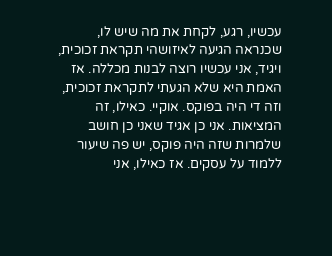עכשיו, רגע, לקחת את מה שיש לו, שכנראה הגיעה לאיזושהי תקראת זכוכית, ויגיד, אני עכשיו רוצה לבנות מכללה. אז האמת היא שלא הגעתי לתקראת זכוכית, וזה די היה בפוקס. אוקיי. כאילו, זה המציאות. אני כן אגיד שאני כן חושב שלמרות שזה היה פוקס, יש פה שיעור ללמוד על עסקים. אז כאילו, אני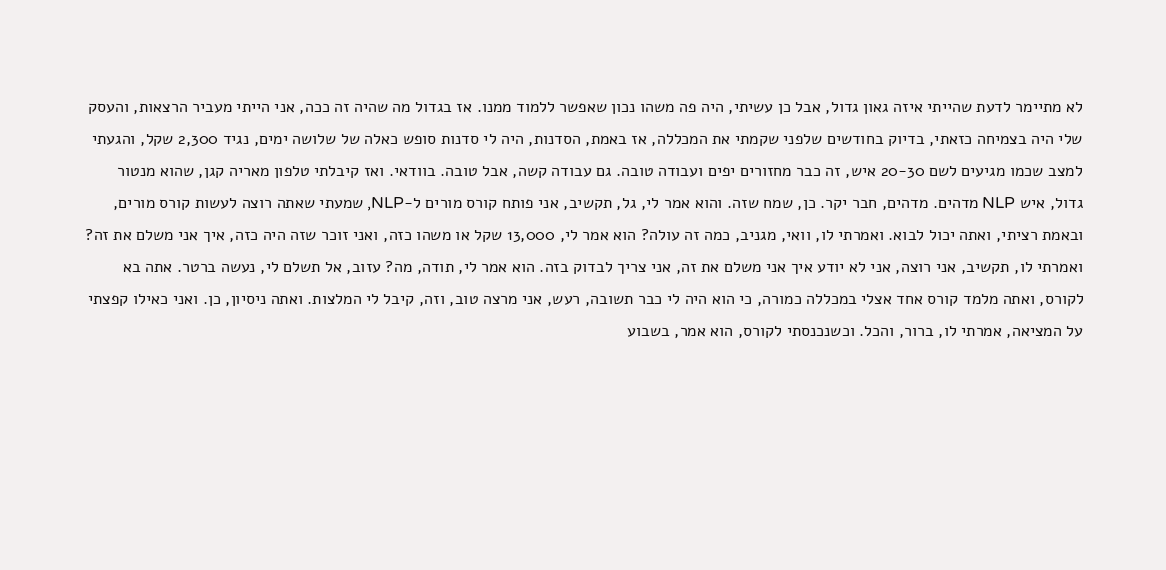לא מתיימר לדעת שהייתי איזה גאון גדול, אבל כן עשיתי, היה פה משהו נכון שאפשר ללמוד ממנו. אז בגדול מה שהיה זה ככה, אני הייתי מעביר הרצאות, והעסק שלי היה בצמיחה כזאתי, בדיוק בחודשים שלפני שקמתי את המכללה, אז באמת, הסדנות, היה לי סדנות סופש כאלה של שלושה ימים, נגיד 2,300 שקל, והגעתי למצב שכמו מגיעים לשם 20-30 איש, זה כבר מחזורים יפים ועבודה טובה. גם עבודה קשה, אבל טובה. בוודאי. ואז קיבלתי טלפון מאריה קגן, שהוא מנטור גדול, איש NLP מדהים. מדהים, חבר יקר. כן, שמח שזה. והוא אמר לי, גל, תקשיב, אני פותח קורס מורים ל-NLP, שמעתי שאתה רוצה לעשות קורס מורים, ובאמת רציתי, ואתה יכול לבוא. ואמרתי לו, וואי, מגניב, כמה זה עולה? הוא אמר לי, 13,000 שקל או משהו כזה, ואני זוכר שזה היה כזה, איך אני משלם את זה? ואמרתי לו, תקשיב, אני רוצה, אני לא יודע איך אני משלם את זה, אני צריך לבדוק בזה. הוא אמר לי, תודה, מה? עזוב, אל תשלם לי, נעשה ברטר. אתה בא לקורס, ואתה מלמד קורס אחד אצלי במכללה כמורה, כי הוא היה לי כבר תשובה, רעש, אני מרצה טוב, וזה, קיבל לי המלצות. ואתה ניסיון, כן. ואני כאילו קפצתי על המציאה, אמרתי לו, ברור, והכל. וכשנכנסתי לקורס, הוא אמר, בשבוע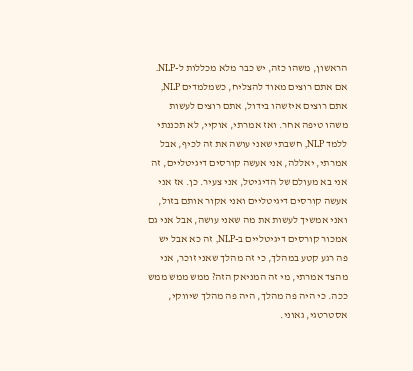הראשון, משהו כזה, יש כבר מלא מכללות ל-NLP. אם אתם רוצים מאוד להצליח, כשמלמדים NLP, אתם רוצים איזשהו בידול, אתם רוצים לעשות משהו טיפה אחר. ואז אמרתי, אוקיי, לא תכננתי ללמד NLP, חשבתי שאני עושה את זה לכיף, אבל אמרתי, יאללה, אני אעשה קורסים דיגיטליים, זה אני בא מעולם של הדיגיטל, אני צעיר. כן. אז אני אעשה קורסים דיגיטליים ואני אקור אותם בזול, ואני אמשיך לעשות את מה שאני עושה, אבל אני גם אמכור קורסים דיגיטליים ב-NLP, זה כא אבל יש פה רגע קטע במהלך, כי זה מהלך שאני זוכר, אני מהצד אמרתי, מי זה המניאק הזה? ממש ממש ממש ככה. כי היה פה מהלך, היה פה מהלך שיווקי, אסטרטגי, גאוני.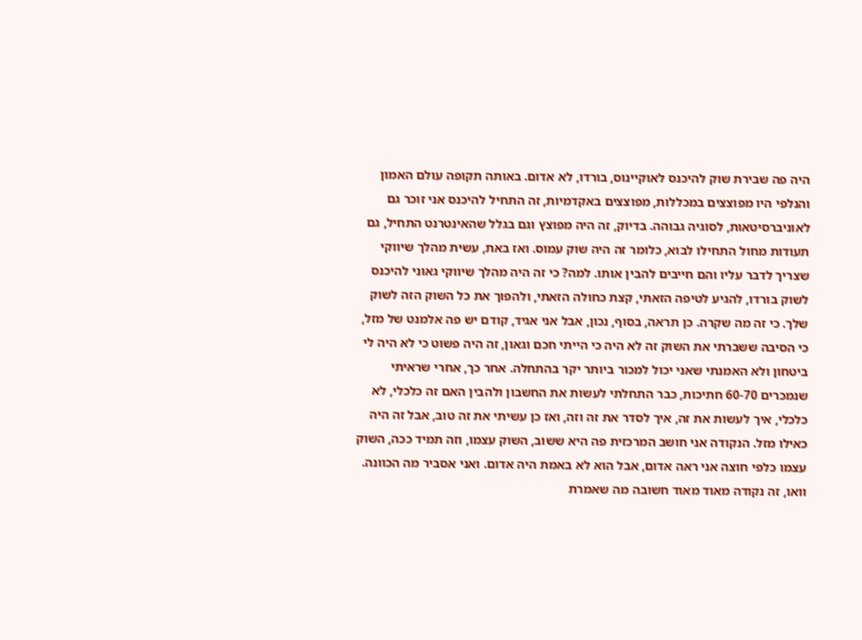היה פה שבירת שוק להיכנס לאוקיינוס, בורדו, לא אדום. באותה תקופה עולם האמון והנלפי היו מפוצצים במכללות, מפוצצים באקדמיות, זה התחיל להיכנס אני זוכר גם לאוניברסיטאות, לסוגיה גבוהה. בדיוק, זה היה מפוצץ וגם בגלל שהאינטרנט התחיל, גם תעודות מחול התחילו לבוא, כלומר זה היה שוק עמוס. ואז באת, עשית מהלך שיווקי שצריך לדבר עליו והם חייבים להבין אותו. למה? כי זה היה מהלך שיווקי גאוני להיכנס לשוק בורדו, להגיע לטיפה הזאתי, קצת כחולה הזאתי, ולהפוך את כל השוק הזה לשוק שלך. כי זה מה שקרה. כן תראה, בסוף, נכון, אבל אני אגיד, קודם יש פה אלמנט של מזל, כי הסיבה ששברתי את השוק זה לא היה כי הייתי חכם וגאון, זה היה פשוט כי לא היה לי ביטחון ולא האמנתי שאני יכול למכור ביותר יקר בהתחלה. אחר כך, אחרי שראיתי שנמכרים 60-70 חתיכות, כבר התחלתי לעשות את החשבון ולהבין האם זה כלכלי, לא כלכלי, איך לעשות את זה, איך לסדר את זה וזה, ואז כן עשיתי את זה טוב, אבל זה היה כאילו מזל. הנקודה אני חושב המרכזית פה היא ששוב, השוק עצמו, וזה תמיד ככה, השוק עצמו כלפי חוצה אני ראה אדום, אבל הוא לא באמת היה אדום. ואני אסביר מה הכוונה. וואו, זה נקודה מאוד מאוד חשובה מה שאמרת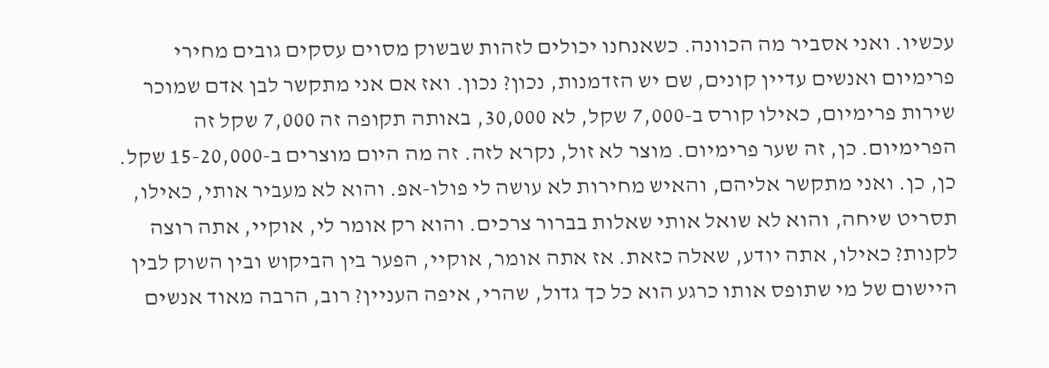עכשיו. ואני אסביר מה הכוונה. כשאנחנו יכולים לזהות שבשוק מסוים עסקים גובים מחירי פרימיום ואנשים עדיין קונים, שם יש הזדמנות, נכון? נכון. ואז אם אני מתקשר לבן אדם שמוכר שירות פרימיום, כאילו קורס ב-7,000 שקל, לא 30,000, באותה תקופה זה 7,000 שקל זה הפרימיום. כן, זה שער פרימיום. מוצר לא זול, נקרא לזה. זה מה היום מוצרים ב-15-20,000 שקל. כן, כן. ואני מתקשר אליהם, והאיש מחירות לא עושה לי פולו-אפ. והוא לא מעביר אותי, כאילו, תסריט שיחה, והוא לא שואל אותי שאלות בברור צרכים. והוא רק אומר לי, אוקיי, אתה רוצה לקנות? כאילו, אתה יודע, שאלה כזאת. אז אתה אומר, אוקיי, הפער בין הביקוש ובין השוק לבין היישום של מי שתופס אותו כרגע הוא כל כך גדול, שהרי, איפה העניין? רוב, הרבה מאוד אנשים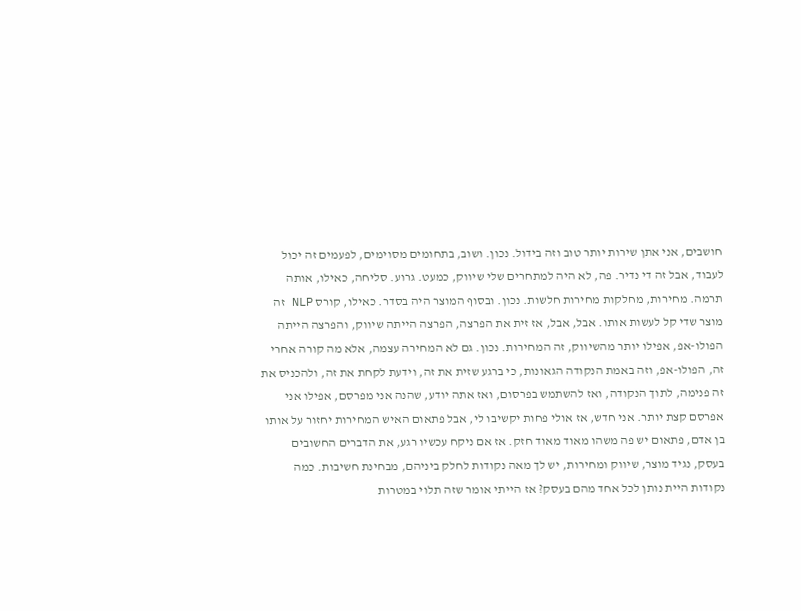חושבים, אני אתן שירות יותר טוב וזה בידול. נכון. ושוב, בתחומים מסוימים, לפעמים זה יכול לעבוד, אבל זה די נדיר. פה, לא היה למתחרים שלי שיווק, כמעט. גרוע. סליחה, כאילו, אותה תרמה. מחירות, מחלקות מחירות חלשות. נכון. ובסוף המוצר היה בסדר. כאילו, קורס NLP זה מוצר שדי קל לעשות אותו. אבל, אבל, אז זית את הפרצה, הפרצה הייתה שיווק, והפרצה הייתה הפולו-אפ, אפילו יותר מהשיווק, זה המחירות. נכון. גם לא המחירה עצמה, אלא מה קורה אחרי זה, הפולו-אפ, וזה באמת הנקודה הגאונות, כי ברגע שזית את זה, וידעת לקחת את זה, ולהכניס את זה פנימה, לתוך הנקודה, ואז להשתמש בפרסום, ואז אתה יודע, שהנה אני מפרסם, אפילו אני אפרסם קצת יותר. אני חדש, אז אולי פחות יקשיבו לי, אבל פתאום האיש המחירות יחזור על אותו בן אדם, פתאום יש פה משהו מאוד מאוד חזק. אז אם ניקח עכשיו רגע, את הדברים החשובים בעסק, נגיד מוצר, שיווק ומחירות, יש לך מאה נקודות לחלק ביניהם, מבחינת חשיבות. כמה נקודות היית נותן לכל אחד מהם בעסק? אז הייתי אומר שזה תלוי במטרות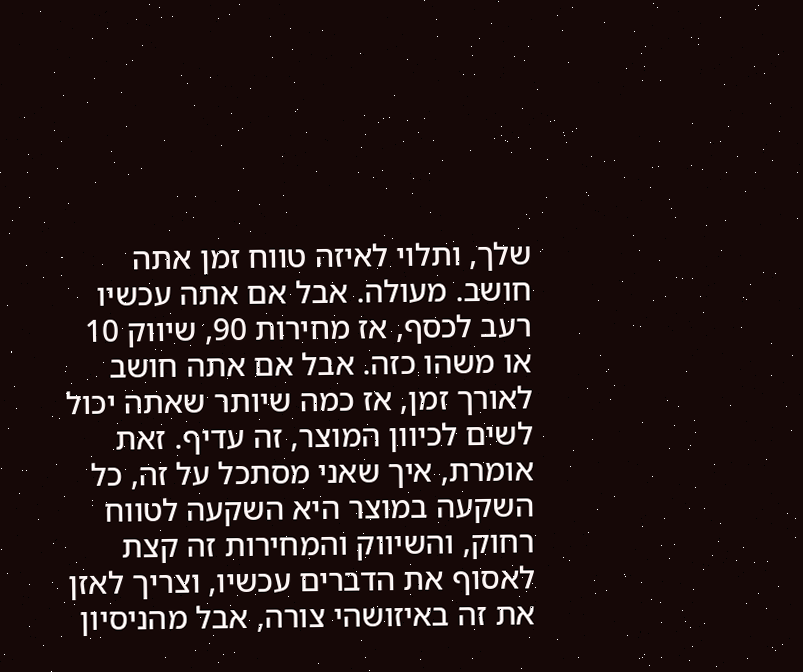שלך, ותלוי לאיזה טווח זמן אתה חושב. מעולה. אבל אם אתה עכשיו רעב לכסף, אז מחירות 90, שיווק 10 או משהו כזה. אבל אם אתה חושב לאורך זמן, אז כמה שיותר שאתה יכול לשים לכיוון המוצר, זה עדיף. זאת אומרת, איך שאני מסתכל על זה, כל השקעה במוצר היא השקעה לטווח רחוק, והשיווק והמחירות זה קצת לאסוף את הדברים עכשיו, וצריך לאזן את זה באיזושהי צורה, אבל מהניסיון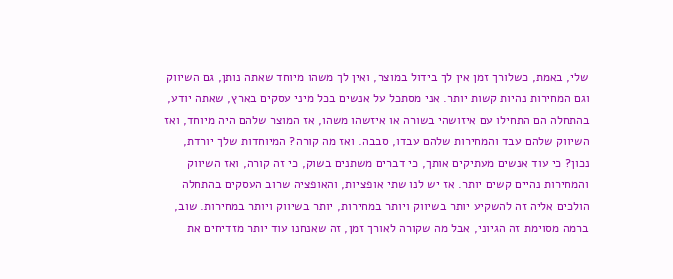שלי, באמת, כשלורך זמן אין לך בידול במוצר, ואין לך משהו מיוחד שאתה נותן, גם השיווק וגם המחירות נהיות קשות יותר. אני מסתכל על אנשים בכל מיני עסקים בארץ, שאתה יודע, בהתחלה הם התחילו עם איזושהי בשורה או איזשהו משהו, אז המוצר שלהם היה מיוחד, ואז השיווק שלהם עבד והמחירות שלהם עבדו, סבבה. ואז מה קורה? המיוחדות שלך יורדת, נכון? כי עוד אנשים מעתיקים אותך, כי דברים משתנים בשוק, כי זה קורה, ואז השיווק והמחירות נהיים קשים יותר. אז יש לנו שתי אופציות, והאופציה שרוב העסקים בהתחלה הולכים אליה זה להשקיע יותר בשיווק ויותר במחירות, יותר בשיווק ויותר במחירות. שוב, ברמה מסוימת זה הגיוני, אבל מה שקורה לאורך זמן, זה שאנחנו עוד יותר מזדיחים את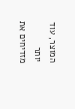המוצר, עוד יותר מזדיחים את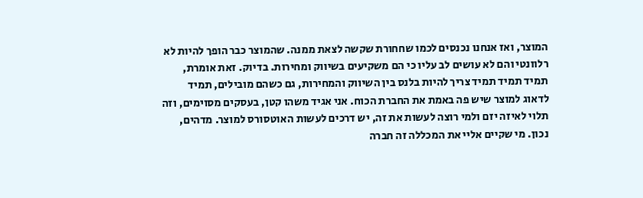המוצר, ואז אנחנו נכנסים לכמו שחחורת שקשה לצאת ממנה. שהמוצר כבר הופך להיות לא רלוונטי והם לא עושים לב עליו כי הם משקיעים בשיווק ומחירות. בדיוק. זאת אומרת, תמיד תמיד תמיד צריך להיות בלנס בין השיווק והמחירות, גם כשהם מובילים, תמיד לדאוג למוצר שיש פה באמת את החברת הכוח. אני אגיד משהו קטן, בעסקים מסוימים, וזה תלוי לאיזה יזם ולמי רוצה לעשות את זה, יש דרכים לעשות האוטסורס למוצר. מדהים, נכון. מי שקיים אליי את המכללה זה חברה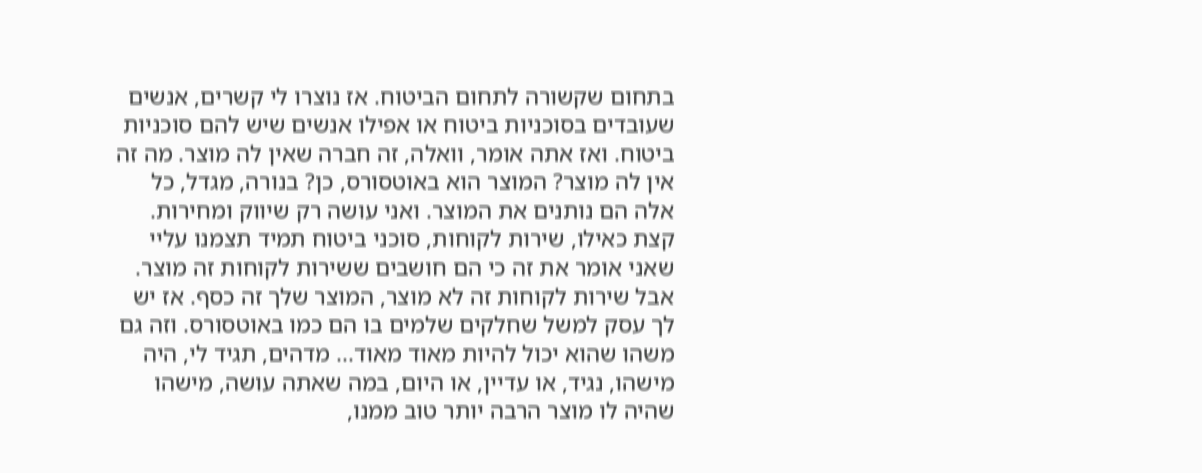בתחום שקשורה לתחום הביטוח. אז נוצרו לי קשרים, אנשים שעובדים בסוכניות ביטוח או אפילו אנשים שיש להם סוכניות ביטוח. ואז אתה אומר, וואלה, זה חברה שאין לה מוצר. מה זה אין לה מוצר? המוצר הוא באוטסורס, כן? בנורה, מגדל, כל אלה הם נותנים את המוצר. ואני עושה רק שיווק ומחירות. קצת כאילו, שירות לקוחות, סוכני ביטוח תמיד תצמנו עליי שאני אומר את זה כי הם חושבים ששירות לקוחות זה מוצר. אבל שירות לקוחות זה לא מוצר, המוצר שלך זה כסף. אז יש לך עסק למשל שחלקים שלמים בו הם כמו באוטסורס. וזה גם משהו שהוא יכול להיות מאוד מאוד... מדהים, תגיד לי, היה מישהו, נגיד, או עדיין, או היום, במה שאתה עושה, מישהו שהיה לו מוצר הרבה יותר טוב ממנו,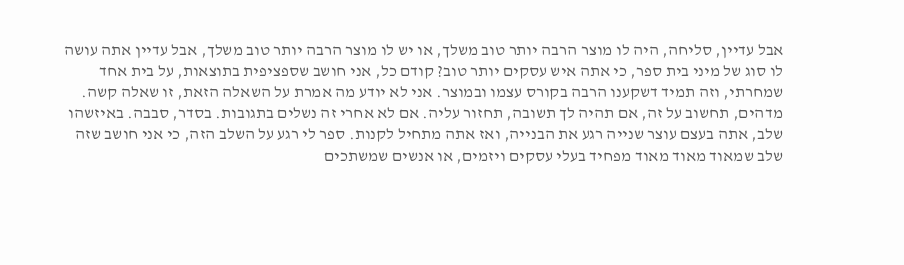אבל עדיין, סליחה, היה לו מוצר הרבה יותר טוב משלך, או יש לו מוצר הרבה יותר טוב משלך, אבל עדיין אתה עושה לו סוג של מיני בית ספר, כי אתה איש עסקים יותר טוב? קודם כל, אני חושב שספציפית בתוצאות, על בית אחד שמחרתי, וזה תמיד דשקענו הרבה בקורס עצמו ובמוצר. אני לא יודע מה אמרת על השאלה הזאת, זו שאלה קשה. מדהים, תחשוב על זה, אם תהיה לך תשובה, תחזור עליה. אם לא אחרי זה נשלים בתגובות. בסדר, סבבה. באיזשהו שלב, אתה בעצם עוצר שנייה רגע את הבנייה, ואז אתה מתחיל לקנות. ספר לי רגע על השלב הזה, כי אני חושב שזה שלב שמאוד מאוד מאוד מפחיד בעלי עסקים ויזמים, או אנשים שמשתכים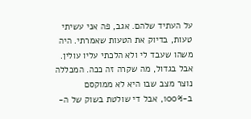על העתיד שלהם. אגב, פה אני עשיתי טעות, בדיוק את הטעות שאמרתי. היה משהו שעבד לי ולא הלכתי עליו עולין. אבל בגדול, מה שקרה זה ככה. המכללה נוצר מצב שבו היא לא ממוקסם ב-100%, אבל די שולטת בשוק של ה-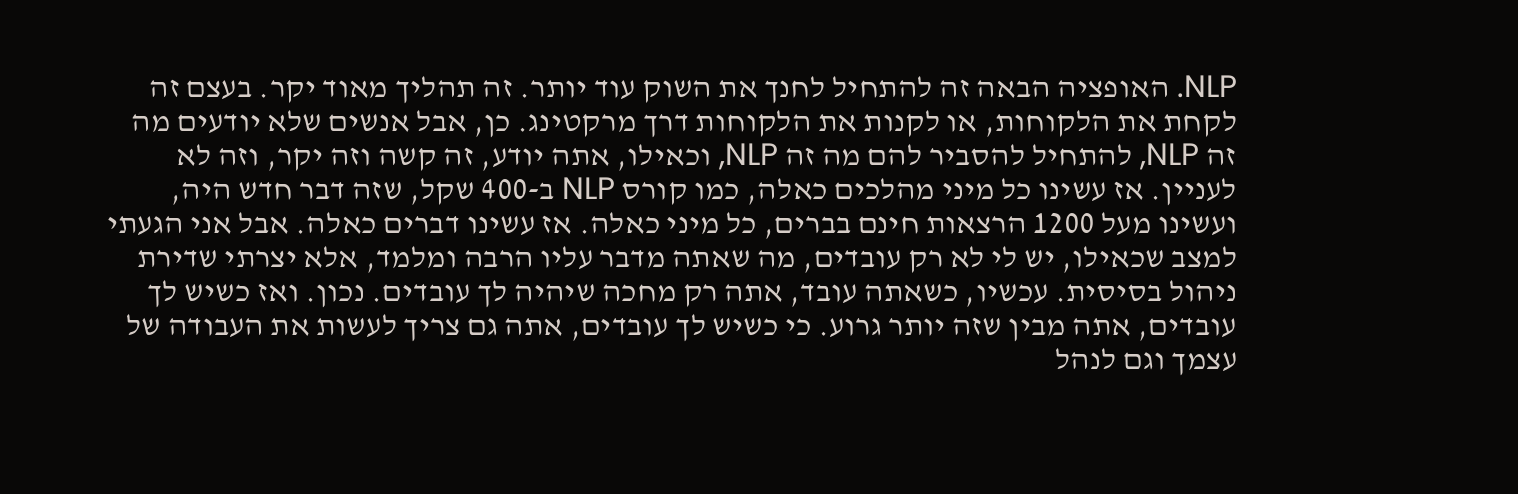NLP. האופציה הבאה זה להתחיל לחנך את השוק עוד יותר. זה תהליך מאוד יקר. בעצם זה לקחת את הלקוחות, או לקנות את הלקוחות דרך מרקטינג. כן, אבל אנשים שלא יודעים מה זה NLP, להתחיל להסביר להם מה זה NLP, וכאילו, אתה יודע, זה קשה וזה יקר, וזה לא לעניין. אז עשינו כל מיני מהלכים כאלה, כמו קורס NLP ב-400 שקל, שזה דבר חדש היה, ועשינו מעל 1200 הרצאות חינם בברים, כל מיני כאלה. אז עשינו דברים כאלה. אבל אני הגעתי למצב שכאילו, יש לי לא רק עובדים, מה שאתה מדבר עליו הרבה ומלמד, אלא יצרתי שדירת ניהול בסיסית. עכשיו, כשאתה עובד, אתה רק מחכה שיהיה לך עובדים. נכון. ואז כשיש לך עובדים, אתה מבין שזה יותר גרוע. כי כשיש לך עובדים, אתה גם צריך לעשות את העבודה של עצמך וגם לנהל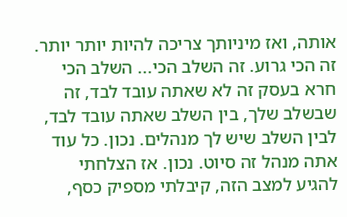אותה, ואז מיניותך צריכה להיות יותר יותר. זה הכי גרוע. זה השלב הכי... השלב הכי חרא בעסק זה לא שאתה עובד לבד, זה שבשלב שלך, בין השלב שאתה עובד לבד, לבין השלב שיש לך מנהלים. נכון. כל עוד אתה מנהל זה סיוט. נכון. אז הצלחתי להגיע למצב הזה, קיבלתי מספיק כסף,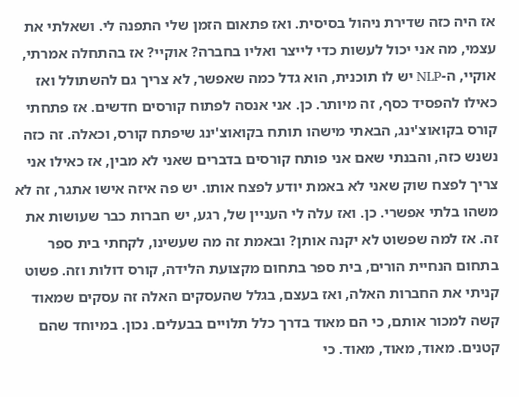אז היה כזה שדירת ניהול בסיסית. ואז פתאום הזמן שלי התפנה לי. ושאלתי את עצמי, מה אני יכול לעשות כדי לייצר ואליו בחברה? אוקיי? אז בהתחלה אמרתי, אוקיי, ה-NLP יש לו תוכנית, הוא גדל כמה שאפשר, לא צריך גם להשתולל ואז כאילו להפסיד כסף, זה מיותר. כן. אני אנסה לפתוח קורסים חדשים. אז פתחתי קורס בקואוצ'ינג, הבאתי מישהו תותח בקואוצ'ינג שיפתח קורס, וכאלה. זה כזה נשנש כזה, והבנתי שאם אני פותח קורסים בדברים שאני לא מבין, אז כאילו אני צריך לפצח שוק שאני לא באמת יודע לפצח אותו. יש פה איזה אישו אתגר, זה לא משהו בלתי אפשרי. כן. ואז עלה לי העניין של, רגע, יש חברות כבר שעושות את זה. אז למה שפשוט לא יקנה אותן? ובאמת זה מה שעשינו, לקחתי בית ספר בתחום הנחיית הורים, בית ספר בתחום מקצועת הלידה, קורס דולות וזה. פשוט קניתי את החברות האלה, ואז בעצם, בגלל שהעסקים האלה זה עסקים שמאוד קשה למכור אותם, כי הם מאוד בדרך כלל תלויים בבעלים. נכון. במיוחד שהם קטנים. מאוד, מאוד, מאוד. כי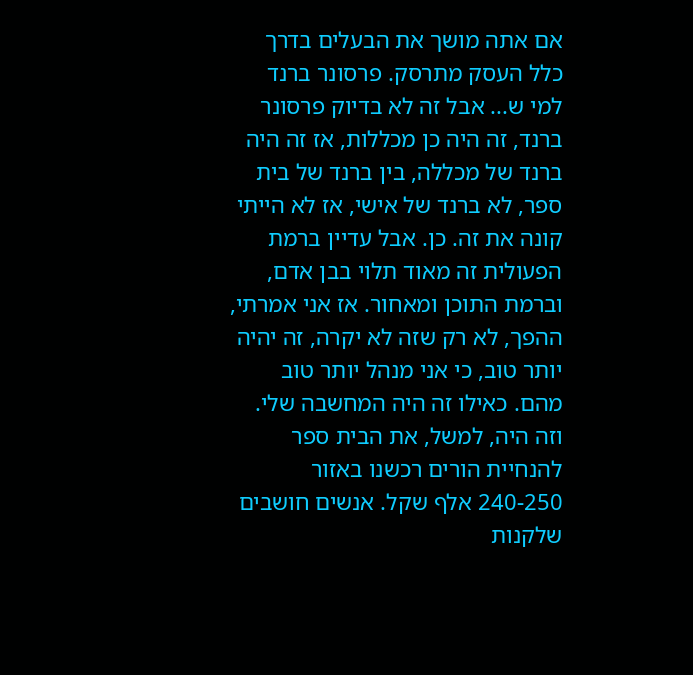אם אתה מושך את הבעלים בדרך כלל העסק מתרסק. פרסונר ברנד למי ש... אבל זה לא בדיוק פרסונר ברנד, זה היה כן מכללות, אז זה היה ברנד של מכללה, בין ברנד של בית ספר, לא ברנד של אישי, אז לא הייתי קונה את זה. כן. אבל עדיין ברמת הפעולית זה מאוד תלוי בבן אדם, וברמת התוכן ומאחור. אז אני אמרתי, ההפך, לא רק שזה לא יקרה, זה יהיה יותר טוב, כי אני מנהל יותר טוב מהם. כאילו זה היה המחשבה שלי. וזה היה, למשל, את הבית ספר להנחיית הורים רכשנו באזור 240-250 אלף שקל. אנשים חושבים שלקנות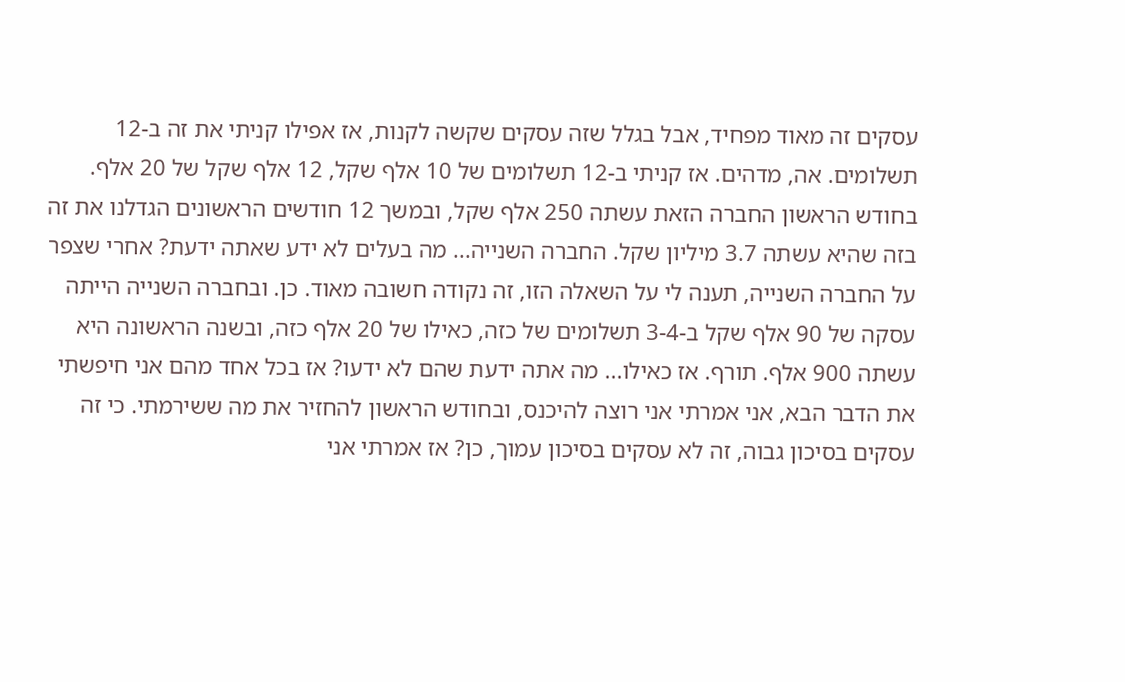עסקים זה מאוד מפחיד, אבל בגלל שזה עסקים שקשה לקנות, אז אפילו קניתי את זה ב-12 תשלומים. אה, מדהים. אז קניתי ב-12 תשלומים של 10 אלף שקל, 12 אלף שקל של 20 אלף. בחודש הראשון החברה הזאת עשתה 250 אלף שקל, ובמשך 12 חודשים הראשונים הגדלנו את זה בזה שהיא עשתה 3.7 מיליון שקל. החברה השנייה... מה בעלים לא ידע שאתה ידעת? אחרי שצפר על החברה השנייה, תענה לי על השאלה הזו, זה נקודה חשובה מאוד. כן. ובחברה השנייה הייתה עסקה של 90 אלף שקל ב-3-4 תשלומים של כזה, כאילו של 20 אלף כזה, ובשנה הראשונה היא עשתה 900 אלף. תורף. אז כאילו... מה אתה ידעת שהם לא ידעו? אז בכל אחד מהם אני חיפשתי את הדבר הבא, אני אמרתי אני רוצה להיכנס, ובחודש הראשון להחזיר את מה ששירמתי. כי זה עסקים בסיכון גבוה, זה לא עסקים בסיכון עמוך, כן? אז אמרתי אני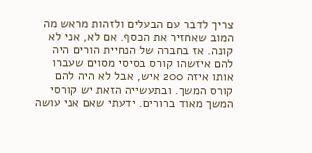צריך לדבר עם הבעלים ולזהות מראש מה המוב שאחזיר את הכסף. אם לא, אני לא קונה. אז בחברה של הנחיית הורים היה להם איזשהו קורס בסיסי מסוים שעברו אותו איזה 200 איש, אבל לא היה להם קורס המשך. ובתעשייה הזאת יש קורסי המשך מאוד ברורים. ידעתי שאם אני עושה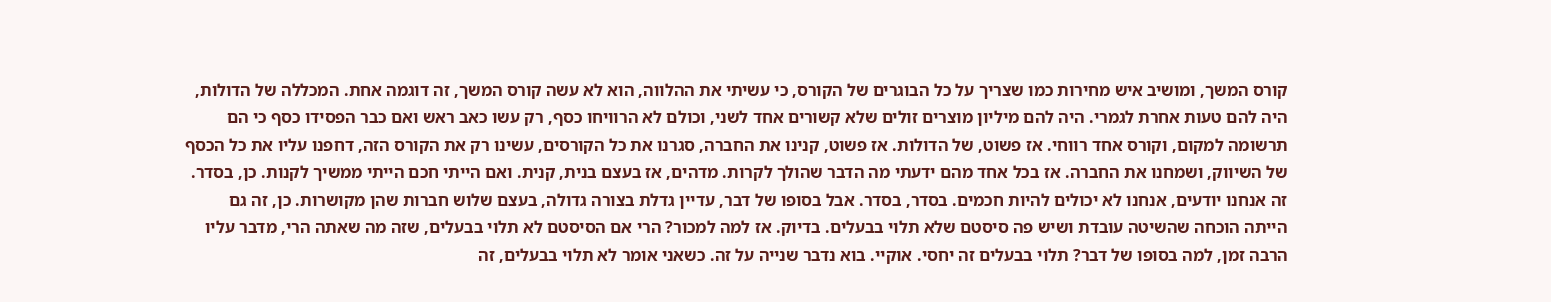קורס המשך, ומושיב איש מחירות כמו שצריך על כל הבוגרים של הקורס, כי עשיתי את ההלווה, הוא לא עשה קורס המשך, זה דוגמה אחת. המכללה של הדולות, היה להם טעות אחרת לגמרי. היה להם מיליון מוצרים זולים שלא קשורים אחד לשני, וכולם לא הרוויחו כסף, רק עשו כאב ראש ואם כבר הפסידו כסף כי הם תרשומה למקום, וקורס אחד רווחי. אז פשוט, של הדולות. אז פשוט, קנינו את החברה, סגרנו את כל הקורסים, עשינו רק את הקורס הזה, דחפנו עליו את כל הכסף של השיווק, ושמחנו את החברה. אז בכל אחד מהם ידעתי מה הדבר שהולך לקרות. מדהים, אז בעצם בנית, קנית. ואם הייתי חכם הייתי ממשיך לקנות. כן, בסדר. זה אנחנו יודעים, אנחנו לא יכולים להיות חכמים. בסדר, בסדר. אבל בסופו של דבר, עדיין גדלת בצורה גדולה, בעצם שלוש חברות שהן מקושרות. כן, זה גם הייתה הוכחה שהשיטה עובדת ושיש פה סיסטם שלא תלוי בבעלים. בדיוק. אז למה למכור? הרי אם הסיסטם לא תלוי בבעלים, שזה מה שאתה הרי, מדבר עליו הרבה זמן, למה בסופו של דבר? תלוי בבעלים זה יחסי. אוקיי. בוא נדבר שנייה על זה. כשאני אומר לא תלוי בבעלים, זה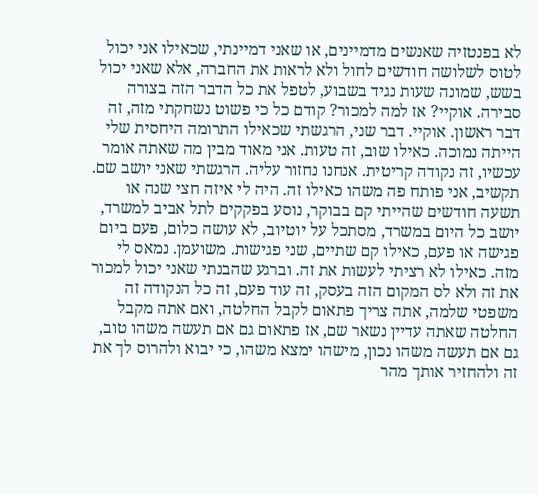לא בפנטזיה שאנשים מדמיינים, או שאני דמיינתי, שכאילו אני יכול לטוס לשלושה חודשים לחול ולא לראות את החברה, אלא שאני יכול בשש, שמונה שעות נגיד בשבוע, לטפל את כל הדבר הזה בצורה סבירה. אוקיי? אז למה למכור? קודם כל כי פשוט נשחקתי מזה, זה דבר ראשון. אוקיי. דבר שני, הרגשתי שכאילו התרומה היחסית שלי הייתה נמוכה. כאילו שוב, זה טעות. אני מאוד מבין מה שאתה אומר עכשיו, זה נקודה קריטית. אנחנו נחזור עליה. הרגשתי שאני יושב שם. תקשיב, אני פותח פה משהו כאילו זה. היה לי איזה חצי שנה או תשעה חודשים שהייתי קם בבוקר, נוסע בפקקים לתל אביב למשרד, יושב כל היום במשרד, מסתכל על יוטיוב, לא עושה כלום, פעם ביום פגישה או פעם, כאילו קם שתיים, שני פגישות. משועמן. נמאס לי מזה. כאילו לא רציתי לעשות את זה. וברגע שהבנתי שאני יכול למכור את זה ולא לס המקום הזה בעסק, זה עוד פעם, זה כל הנקודה זה משפטי שלמה, אתה צריך פתאום לקבל החלטה, ואם אתה מקבל החלטה שאתה עדיין נשאר שם, אז פתאום גם אם תעשה משהו טוב, גם אם תעשה משהו נכון, מישהו ימצא משהו, כי יבוא ולהרוס לך את זה ולהחזיר אותך מהר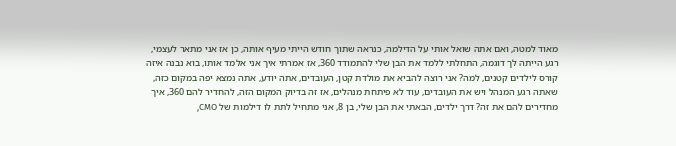מאוד למטה, ואם אתה שואל אותי על הדילמה, כנראה שתוך חודש הייתי מעיף אותה, כן אז אני מתאר לעצמי, רגע הייתה לך דוגמה, התחלתי ללמד את הבן שלי להתמודד 360, אז אמרתי איך אני אלמד אותו, בוא נבנה איזה קורס לילדים קטנים, למה? אני רוצה להביא את מולדת קטן, העובדים, אתה יודע, אתה נמצא יפה במקום כזה, שאתה רגע המנהל ויש את העובדים, עוד לא פיתחת מנהלים, אז זה בדיוק המקום הזה, להחדיר להם 360, איך מחדירים להם את זה? דרך ילדים, הבאתי את הבן שלי, בן 8, אני מתחיל לתת לו דילמות של CMO,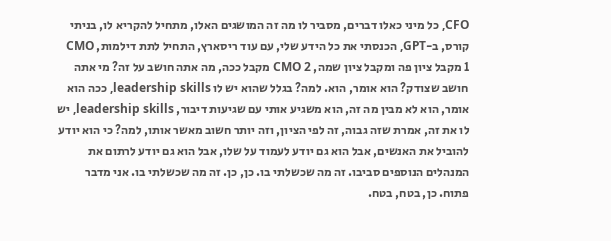CFO, כל מיני כאלו דברים, מסביר לו מה זה המושגים האלו, מתחיל להקריא לו, בניתי קורס, ב-GPT, הכנסתי את כל הידע שלי, עם עוד ריסארץ, התחיל לתת דילמות, CMO 1 מקבל ציון פה ומקבל ציון שמה, CMO 2 מקבל ככה, מה אתה חושב על זה? מי אתה חושב שצודק? הוא אומר, הוא. למה? בגלל שהוא יש לו leadership skills, ככה הוא אומר, הוא לא מבין מה זה, הוא משגיע אותי עם שגיעות דיבור, leadership skills, יש לו את זה, אמרת שזה גבוה, זה לפי הציון, וזה יותר חשוב מאשר אותו, למה? כי הוא יודע להוביל את האנשים, אבל הוא גם יודע לעמוד על שלו, אבל הוא גם יודע לרתום את המנהלים הנוספים סביבו. זה מה שכשלתי בו. כן, כן. זה מה שכשלתי בו. אני מדבר פתוח. כן, בטח, בטח.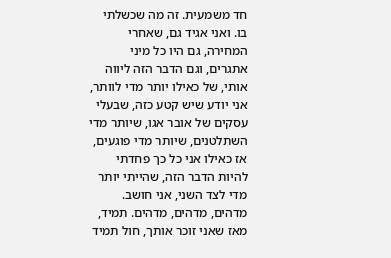חד משמעית. זה מה שכשלתי בו. ואני אגיד גם, שאחרי המחירה, גם היו כל מיני אתגרים, וגם הדבר הזה ליווה אותי, של כאילו יותר מדי לוותר, אני יודע שיש קטע כזה, שבעלי עסקים של אובר אגו, שיותר מדי השתלטנים, שיותר מדי פוגעים, אז כאילו אני כל כך פחדתי להיות הדבר הזה, שהייתי יותר מדי לצד השני, אני חושב. מדהים, מדהים, מדהים. תמיד, מאז שאני זוכר אותך, חול תמיד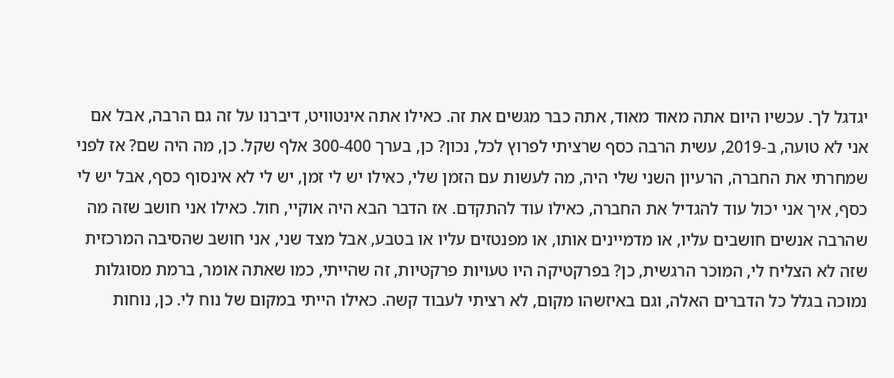יגדגל לך. עכשיו היום אתה מאוד מאוד, אתה כבר מגשים את זה. כאילו אתה אינטוויט, דיברנו על זה גם הרבה, אבל אם אני לא טועה, ב-2019, עשית הרבה כסף שרציתי לפרוץ לכל, נכון? כן, בערך 300-400 אלף שקל. כן, מה היה שם? אז לפני שמחרתי את החברה, הרעיון השני שלי היה, מה לעשות עם הזמן שלי, כאילו יש לי זמן, יש לי לא אינסוף כסף, אבל יש לי כסף, איך אני יכול עוד להגדיל את החברה, כאילו עוד להתקדם. אז הדבר הבא היה אוקיי, חול. כאילו אני חושב שזה מה שהרבה אנשים חושבים עליו, או מדמיינים אותו, או מפנטזים עליו או בטבע, אבל מצד שני, אני חושב שהסיבה המרכזית שזה לא הצליח לי, המוכר הרגשית, כן? בפרקטיקה היו טעויות פרקטיות, זה שהייתי, כמו שאתה אומר, ברמת מסוגלות נמוכה בגלל כל הדברים האלה, וגם באיזשהו מקום, לא רציתי לעבוד קשה. כאילו הייתי במקום של נוח לי. כן, נוחות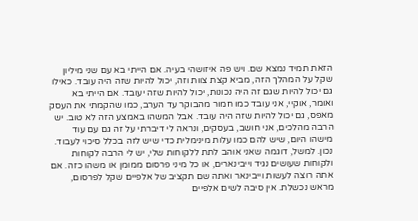הזאת תמיד נמצא שם. ויש פה איזושהי בעיה. אם הייתי בא עם שני מיליון שקל על המהלך הזה, מביא קצת צוות וזה, יכול להיות שזה היה עובד. כאילו גם יכול להיות שגם זה היה נכונות, יכול להיות שזה יעובד. אם הייתי בא ואומר, אוקיי, אני עובד כמו חמור מהבוקר עד הערב, כמו שהקמתי את העסק מאפס, גם יכול להיות שזה היה עובד. אבל המשהו באמצע הזה לא טוב. יש הרבה מהלכים, אני חושב, בעסקים, ונראה לי דיברתי על זה גם עם עוד מישהו היום, שיש להם כמו עלות מינימלית כדי שיש לזה בכלל סיכוי לעבוד. נכון. למשל, דוגמה שאני אוהב לתת ללקוחות שלי, יש לי הרבה לקוחות ולקוחות שעושים נגיד וייבינארים, או כל מיני פרסום ממומן או משהו כזה. אם אתה רוצה לעשות וייבינאר ואתה שם תקציב של אלפיים שקל לפרסום, מראש נכשלת. אין סיבה לשים אלפיים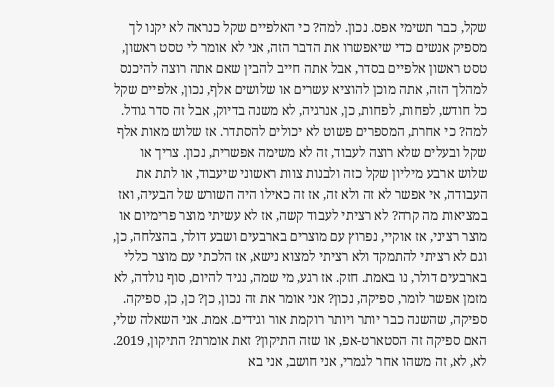שקל, כבר תשימי אפס. נכון. למה? כי האלפיים שקל כנראה לא יקנו לך מספיק אנשים כדי שיאפשרו את הדבר הזה, אני לא אומר לי טסט ראשון, טסט ראשון אלפיים בסדר, אבל אתה חייב להבין שאם אתה רוצה להיכנס למהלך הזה, אתה מוכן להוציא עשרים או שלושים אלף, נכון, אלפיים שקל כל חודש, לפחות, לפחות, כן, אנרגיה, לא משנה בדיוק, אבל זה סדר גודל. למה? כי אחרת, המספרים פשוט לא יכולים להסתדר. אז שלוש מאות אלף שקל ובעלים שלא רוצה לעבוד, זה לא משימה אפשרית, נכון. צריך או שלוש ארבע מיליון שקל כזה ולבנות צוות ראשוני שיעבוד, או לתת את העבודה, אי אפשר לא זה ולא זה, אז זה כאילו היה השורש של הבעיה, ואז במציאות מה קרה? לא רציתי לעבוד קשה, אז לא עשיתי מוצר פרימיום או מוצר רציני, אז אוקיי, נפרוץ עם מוצרים בארבעים ושבע דולר, בהצלחה, כן, וגם לא רציתי להתמקד ולא רציתי למצוא נישא, אז הלכתי עם מוצר כללי בארבעים דולר, נו באמת. חזק. אז רגע, מי שמה, נגיד להיום, סוף נולדה, לא מזמן אפשר לומר, ספיקה, נכון? אני אומר את זה נכון, כן? כן, כן, ספיקה. ספיקה, שהשנה כבר יותר ויותר רוקמת אור וגידים. אמת. אני השאלה שלי, האם ספיקה זה הסטארט-אפ, או שזה התיקון? זאת אומרת? התיקון, 2019. לא, לא, זה משהו אחר לגמרי, אני חושב, אני בא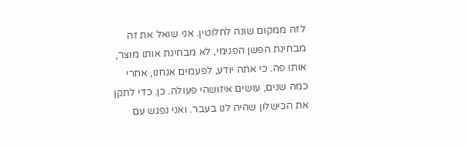לזה ממקום שונה לחלוטין. אני שואל את זה מבחינת הפשן הפנימי, לא מבחינת אותו מוצר, אותו פה. כי אתה יודע, לפעמים אנחנו, אחרי כמה שנים, עושים איזושהי פעולה. כן. כדי לתקן את הכישלון שהיה לנו בעבר. ואני נפגש עם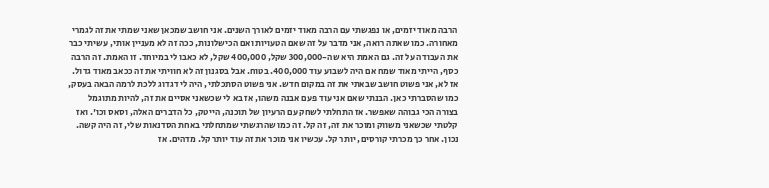הרבה מאוד יזמים, או נפגשתי עם הרבה מאוד יזמים לאורך השנים. אני חושב שמכאן שאני שמתי את זה לגמרי מאחורה. כמו שאתה רואה, אני מדבר על זה שאם הטעויות ואם הכישלונות, ככה זה לא מעניין אותי, עשיתי כבר את העבודה על זה. גם האמת היא שה-300,000 שקל, 400,000 שקל, לא כאבו לי במיוחד. זו האמת. זה הרבה כסף, הייתי מאוד שמח אם היה לשבוע עוד 400,000. בטוח. אבל בסגנון זה לא חוויתי את זה ככאב מאוד גדול. אז לא, אני פשוט חושב שבאתי את זה במקום חדש. אני פשוט הסתכלתי, היה לי דגדוג ללכת לרמה הבאה בעסק, כמו שהסברתי כאן. הבנתי שאם אני עוד פעם אבנה משהו, אז בא לי שכשאני אסיים את זה, להיות מתוגמל בצורה הכי גבוהה שאפשר. אז התחלתי לשחק עם הרעיון של תוכנה, הייטק, כל הדברים האלה, וסאס וכו'. ואז קלטתי שכשאני משווק ומוכר את זה, זה קל. זה כמו שהרגשתי שמתחלתי באחת הסדנאות שלי, זה היה קשה. נכון. אחר כך מכרתי קורסים, יותר קל. עכשיו אני מוכר את זה עוד יותר קל. מדהים. אז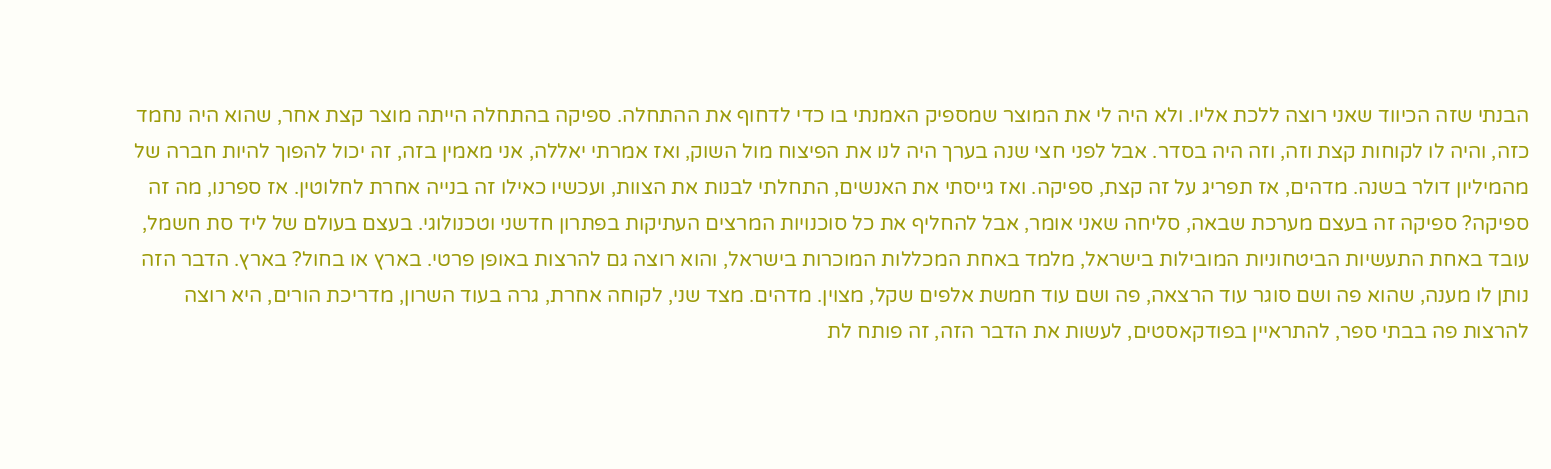הבנתי שזה הכיווד שאני רוצה ללכת אליו. ולא היה לי את המוצר שמספיק האמנתי בו כדי לדחוף את ההתחלה. ספיקה בהתחלה הייתה מוצר קצת אחר, שהוא היה נחמד כזה, והיה לו לקוחות קצת וזה, וזה היה בסדר. אבל לפני חצי שנה בערך היה לנו את הפיצוח מול השוק, ואז אמרתי יאללה, אני מאמין בזה, זה יכול להפוך להיות חברה של מהמיליון דולר בשנה. מדהים, אז תפריג על זה קצת, ספיקה. ואז גייסתי את האנשים, התחלתי לבנות את הצוות, ועכשיו כאילו זה בנייה אחרת לחלוטין. אז ספרנו, מה זה ספיקה? ספיקה זה בעצם מערכת שבאה, סליחה שאני אומר, אבל להחליף את כל סוכנויות המרצים העתיקות בפתרון חדשני וטכנולוגי. בעצם בעולם של ליד סת חשמל, עובד באחת התעשיות הביטחוניות המובילות בישראל, מלמד באחת המכללות המוכרות בישראל, והוא רוצה גם להרצות באופן פרטי. בארץ או בחול? בארץ. הדבר הזה נותן לו מענה, שהוא פה ושם סוגר עוד הרצאה, פה ושם עוד חמשת אלפים שקל, מצוין. מדהים. מצד שני, לקוחה אחרת, גרה בעוד השרון, מדריכת הורים, היא רוצה להרצות פה בבתי ספר, להתראיין בפודקאסטים, לעשות את הדבר הזה, זה פותח לת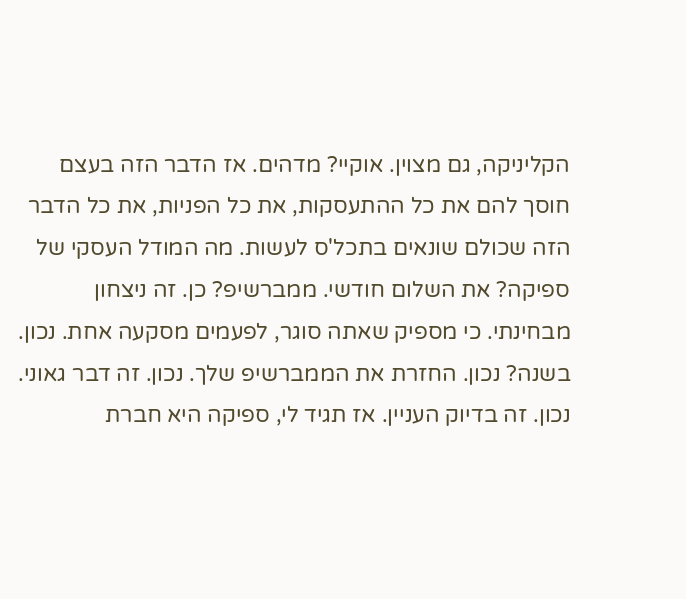הקליניקה, גם מצוין. אוקיי? מדהים. אז הדבר הזה בעצם חוסך להם את כל ההתעסקות, את כל הפניות, את כל הדבר הזה שכולם שונאים בתכל'ס לעשות. מה המודל העסקי של ספיקה? את השלום חודשי. ממברשיפ? כן. זה ניצחון מבחינתי. כי מספיק שאתה סוגר, לפעמים מסקעה אחת. נכון. בשנה? נכון. החזרת את הממברשיפ שלך. נכון. זה דבר גאוני. נכון. זה בדיוק העניין. אז תגיד לי, ספיקה היא חברת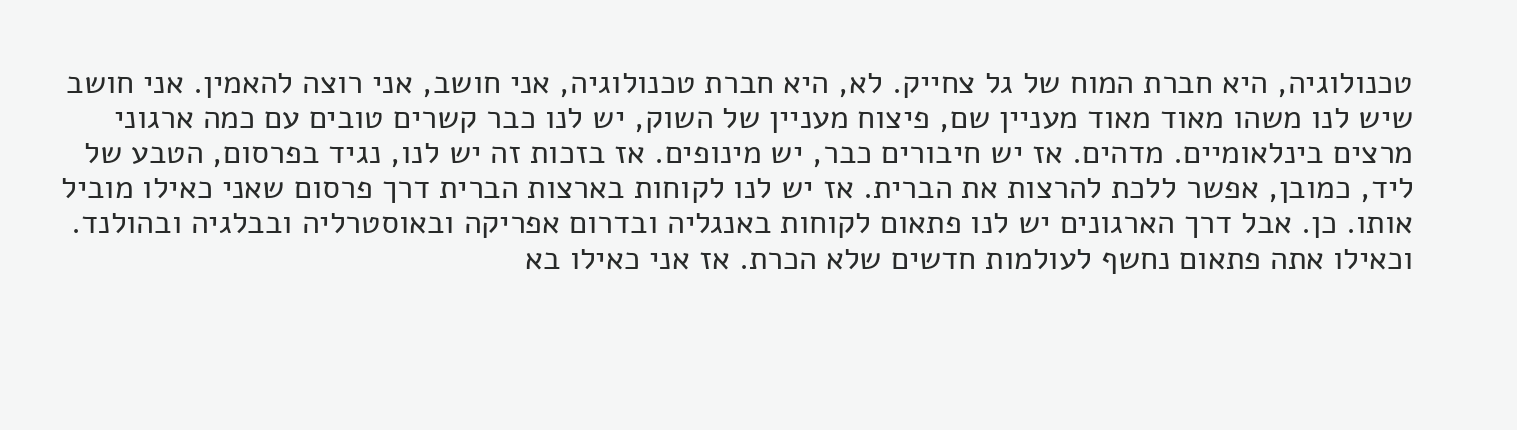טכנולוגיה, היא חברת המוח של גל צחייק. לא, היא חברת טכנולוגיה, אני חושב, אני רוצה להאמין. אני חושב שיש לנו משהו מאוד מאוד מעניין שם, פיצוח מעניין של השוק, יש לנו כבר קשרים טובים עם כמה ארגוני מרצים בינלאומיים. מדהים. אז יש חיבורים כבר, יש מינופים. אז בזכות זה יש לנו, נגיד בפרסום, הטבע של ליד, כמובן, אפשר ללכת להרצות את הברית. אז יש לנו לקוחות בארצות הברית דרך פרסום שאני כאילו מוביל אותו. כן. אבל דרך הארגונים יש לנו פתאום לקוחות באנגליה ובדרום אפריקה ובאוסטרליה ובבלגיה ובהולנד. וכאילו אתה פתאום נחשף לעולמות חדשים שלא הכרת. אז אני כאילו בא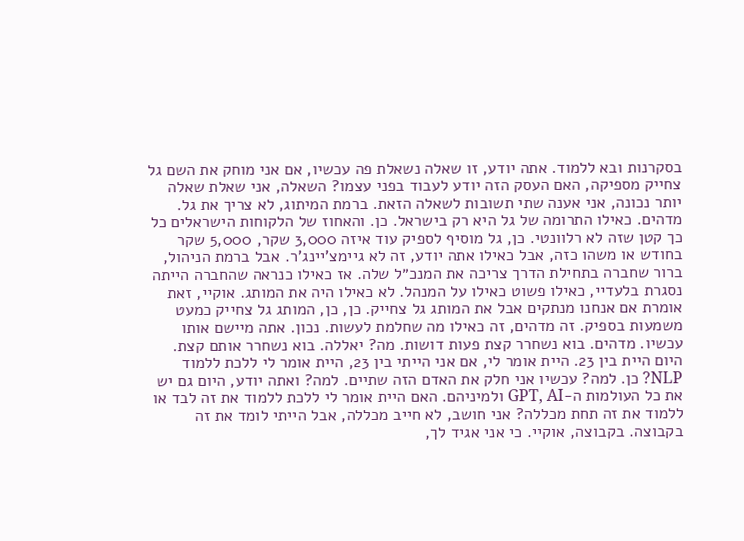בסקרנות ובא ללמוד. אתה יודע, זו שאלה נשאלת פה עכשיו, אם אני מוחק את השם גל צחייק מספיקה, האם העסק הזה יודע לעבוד בפני עצמו? השאלה, אני שאלת שאלה יותר נכונה, אני אענה שתי תשובות לשאלה הזאת. ברמת המיתוג, לא צריך את גל. מדהים. כאילו התרומה של גל היא רק בישראל. כן. והאחוז של הלקוחות הישראלים כל כך קטן שזה לא רלוונטי. כן, גל מוסיף לספיק עוד איזה 3,000 שקר, 5,000 שקר בחודש או משהו כזה, אבל כאילו אתה יודע, זה לא גיימצ'יינג'ר. אבל ברמת הניהול, ברור שחברה בתחילת הדרך צריכה את המנכ״ל שלה. אז כאילו כנראה שהחברה הייתה נסגרת בלעדיי, כאילו פשוט כאילו על המנהל. לא כאילו היה את המותג. אוקיי, זאת אומרת אם אנחנו מנתקים אבל את המותג גל צחייק. כן, כן, המותג גל צחייק כמעט משמעות בספיק. זה מדהים, זה כאילו מה שחלמת לעשות. נכון. אתה מיישם אותו עכשיו. מדהים. בוא נשחרר קצת פעות דושות. מה? יאללה. בוא נשחרר אותם קצת. היום היית בין 23. היית אומר לי, אם אני הייתי בין 23, היית אומר לי ללכת ללמוד NLP? כן. למה? עכשיו אני חלק את האדם הזה שתיים. למה? ואתה יודע, היום גם יש את כל העולמות ה-GPT, AI ולמיניהם. האם היית אומר לי ללכת ללמוד את זה לבד או ללמוד את זה תחת מכללה? אני חושב, לא חייב מכללה, אבל הייתי לומד את זה בקבוצה. בקבוצה, אוקיי. כי אני אגיד לך,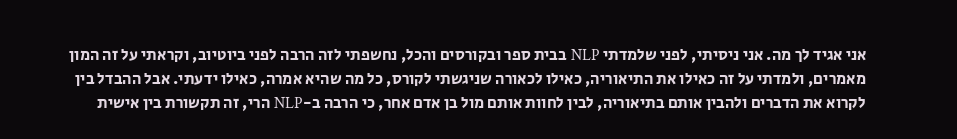אני אגיד לך מה. אני ניסיתי, לפני שלמדתי NLP בבית ספר ובקורסים והכל, נחשפתי לזה הרבה לפני ביוטיוב, וקראתי על זה המון מאמרים, ולמדתי על זה כאילו את התיאוריה, כאילו לכאורה שניגשתי לקורס, כל מה שהיא אמרה, כאילו ידעתי. אבל ההבדל בין לקרוא את הדברים ולהבין אותם בתיאוריה, לבין לחוות אותם מול בן אדם אחר, כי הרבה ב-NLP הרי, זה תקשורת בין אישית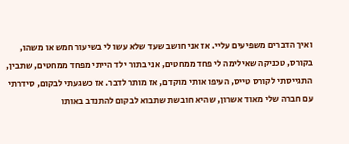ואיך הדברים משפיעים עליי. אז אני חושב שעד שלא עשו לי בשיעור חמש או משהו, בקורס, טכניקה שאילימה לי פחד ממחטים, אני בתור ילד הייתי מפחד ממחטים, שתבין, התגייסתי לקורס טייס, העיפו אותי מוקדם, אז מותר לדבר. אז כשגעתי לבקום, סידרתי עם חברה שלי מאוד אשרון, שהיא חובשת שתבוא לבקום להתנדב באותו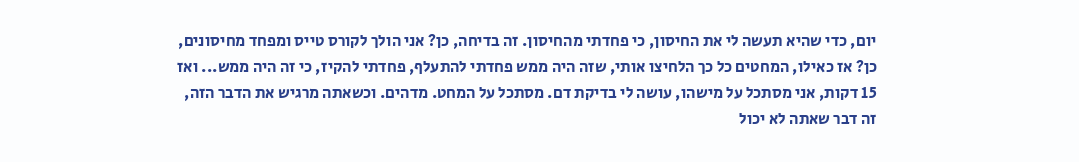יום, כדי שהיא תעשה לי את החיסון, כי פחדתי מהחיסון. זה בדיחה, כן? אני הולך לקורס טייס ומפחד מחיסונים, כן? אז כאילו, המחטים כל כך הלחיצו אותי, שזה היה ממש פחדתי להתעלף, פחדתי להקיז, כי זה היה ממש... ואז 15 דקות, אני מסתכל על מישהו, עושה לי בדיקת דם. מסתכל על המחט. מדהים. וכשאתה מרגיש את הדבר הזה, זה דבר שאתה לא יכול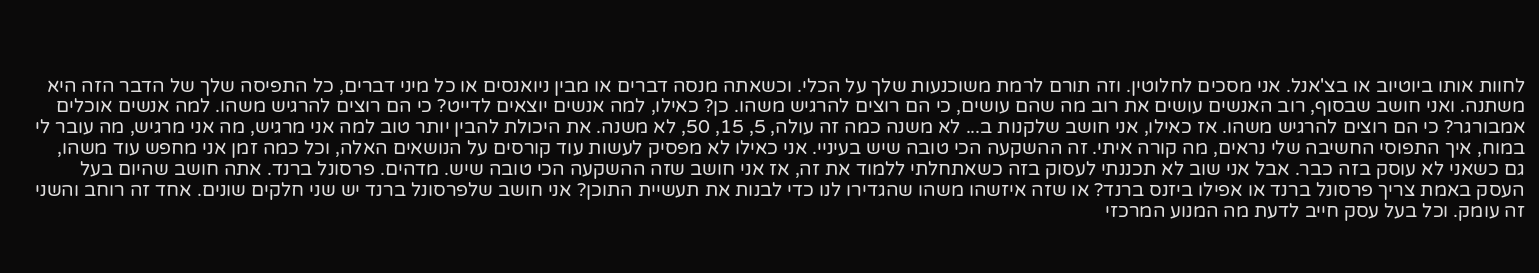לחוות אותו ביוטיוב או בצ'אנל. אני מסכים לחלוטין. וזה תורם לרמת משוכנעות שלך על הכלי. וכשאתה מנסה דברים או מבין ניואנסים או כל מיני דברים, כל התפיסה שלך של הדבר הזה היא משתנה. ואני חושב שבסוף, רוב האנשים עושים את רוב מה שהם עושים, כי הם רוצים להרגיש משהו. כן? כאילו, למה אנשים יוצאים לדייט? כי הם רוצים להרגיש משהו. למה אנשים אוכלים אמבורגר? כי הם רוצים להרגיש משהו. אז כאילו, אני חושב שלקנות ב... לא משנה כמה זה עולה, 5, 15, 50, לא משנה. את היכולת להבין יותר טוב למה אני מרגיש, מה אני מרגיש, מה עובר לי במוח, איך התפוסי החשיבה שלי נראים, מה קורה איתי. זה ההשקעה הכי טובה שיש בעיניי. אני כאילו לא מפסיק לעשות עוד קורסים על הנושאים האלה, וכל כמה זמן אני מחפש עוד משהו, גם כשאני לא עוסק בזה כבר. אבל אני שוב לא תכננתי לעסוק בזה כשאתחלתי ללמוד את זה, אז אני חושב שזה ההשקעה הכי טובה שיש. מדהים. פרסונל ברנד. אתה חושב שהיום בעל העסק באמת צריך פרסונל ברנד או אפילו ביזנס ברנד? או שזה איזשהו משהו שהגדירו לנו כדי לבנות את תעשיית התוכן? אני חושב שלפרסונל ברנד יש שני חלקים שונים. אחד זה רוחב והשני זה עומק. וכל בעל עסק חייב לדעת מה המנוע המרכזי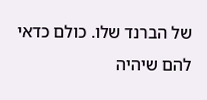של הברנד שלו. כולם כדאי להם שיהיה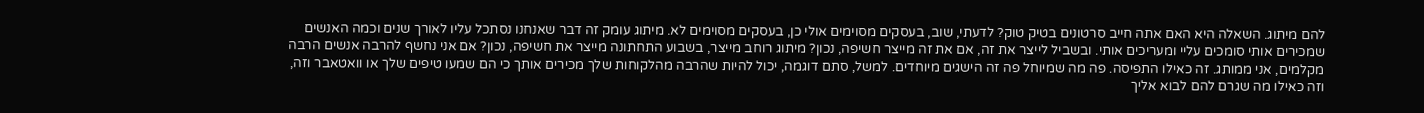להם מיתוג. השאלה היא האם אתה חייב סרטונים בטיק טוק? לדעתי, שוב, בעסקים מסוימים אולי כן, בעסקים מסוימים לא. מיתוג עומק זה דבר שאנחנו נסתכל עליו לאורך שנים וכמה האנשים שמכירים אותי סומכים עליי ומעריכים אותי. ובשביל לייצר את זה, אם את זה מייצר חשיפה, נכון? מיתוג רוחב מייצר, בשבוע התחתונה מייצר את חשיפה, נכון? אם אני נחשף להרבה אנשים הרבה מקלמים, אני ממותג. זה כאילו התפיסה. פה מה שמיוחל פה זה הישגים מיוחדים. למשל, סתם דוגמה, יכול להיות שהרבה מהלקוחות שלך מכירים אותך כי הם שמעו טיפים שלך או וואטאבר וזה, וזה כאילו מה שגרם להם לבוא אליך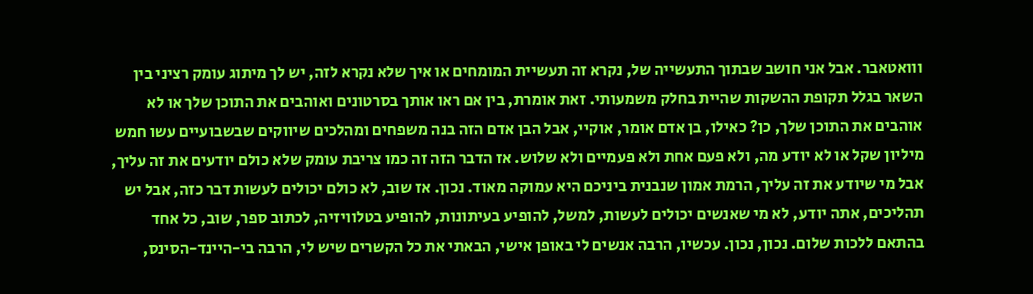ווואטאבר. אבל אני חושב שבתוך התעשייה של, נקרא זה תעשיית המומחים או איך שלא נקרא לזה, יש לך מיתוג עומק רציני בין השאר בגלל תקופת ההשקות שהיית בחלק משמעותי. זאת אומרת, בין אם ראו אותך בסרטונים ואוהבים את התוכן שלך או לא אוהבים את התוכן שלך, כן? כאילו, בן אדם אומר, אוקיי, אבל הבן אדם הזה בנה משפחים ומהלכים שיווקים שבשבועיים עשו חמש מיליון שקל או לא יודע מה, ולא פעם אחת ולא פעמיים ולא שלוש. אז הדבר הזה זה כמו צריבת עומק שלא כולם יודעים את זה עליך, אבל מי שיודע את זה עליך, הרמת אמון שנבנית ביניכם היא עמוקה מאוד. נכון. אז שוב, לא כולם יכולים לעשות דבר כזה, אבל יש תהליכים, אתה יודע, לא מי שאנשים יכולים לעשות, למשל, להופיע בעיתונות, להופיע בטלוויזיה, לכתוב ספר, שוב, כל אחד בהתאם ללכות שלום. נכון, נכון. עכשיו, הרבה אנשים לי באופן אישי, הבאתי את כל הקשרים שיש לי, הרבה בי-היינד-הסינס,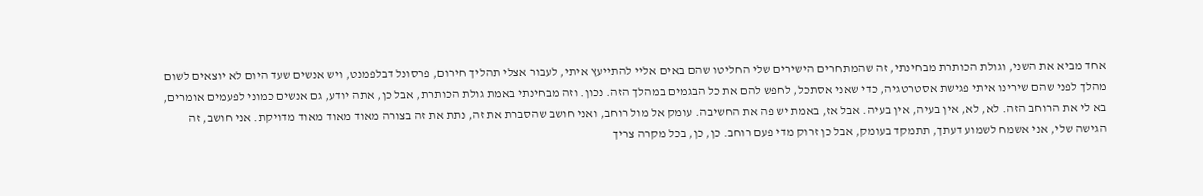אחד מביא את השני, וגולת הכותרת מבחינתי, זה שהמתחרים הישירים שלי החליטו שהם באים אליי להתייעץ איתי, לעבור אצלי תהליך חירום, פרסונל דבלפמנט, ויש אנשים שעד היום לא יוצאים לשום מהלך לפני שהם שירינו איתי פגישת אסטרטגיה, כדי שאני אסתכל, לחפש להם את כל הבגמים במהלך הזה. נכון. וזה מבחינתי באמת גולת הכותרת, אבל כן, אתה יודע, גם אנשים כמוני לפעמים אומרים, בא לי את הרוחב הזה. לא, לא, אין בעיה, אין בעיה. אבל אז, באמת יש פה את החשיבה. עומק אל מול רוחב, ואני חושב שהסברת את זה, נתת את זה בצורה מאוד מאוד מאוד מדויקת. אני חושב, זה הגישה שלי, אני אשמח לשמוע דעתך, תתמקד בעומק, אבל כן זרוק מדי פעם רוחב. כן, כן, בכל מקרה צריך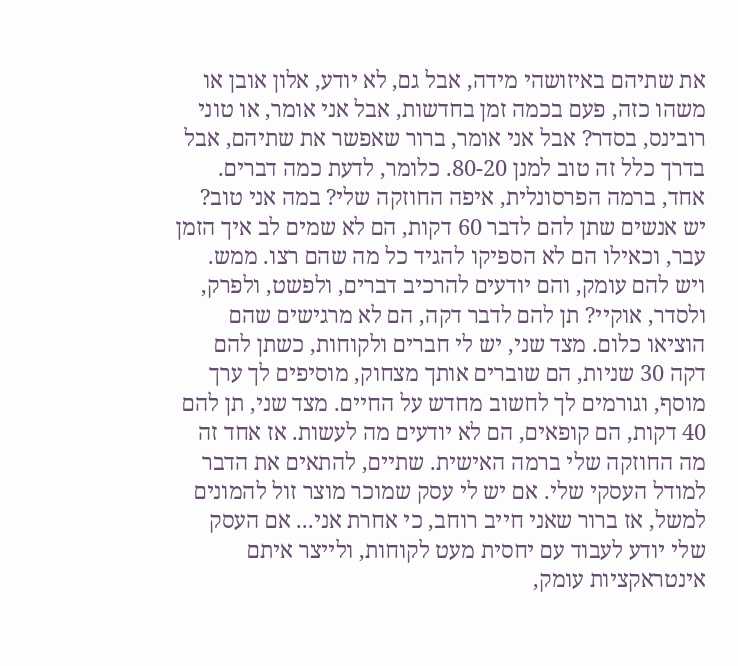את שתיהם באיזושהי מידה, אבל גם, לא יודע, אלון אובן או משהו כזה, פעם בכמה זמן בחדשות, אבל אני אומר, או טוני רובינס, בסדר? אבל אני אומר, ברור שאפשר את שתיהם, אבל בדרך כלל זה טוב למנן 80-20. כלומר, לדעת כמה דברים. אחד, ברמה הפרסונלית, איפה החוזקה שלי? במה אני טוב? יש אנשים שתן להם לדבר 60 דקות, הם לא שמים לב איך הזמן עבר, וכאילו הם לא הספיקו להגיד כל מה שהם רצו. ממש. ויש להם עומק, והם יודעים להרכיב דברים, ולפשט, ולפרק, ולסדר, אוקיי? תן להם לדבר דקה, הם לא מרגישים שהם הוציאו כלום. מצד שני, יש לי חברים ולקוחות, כשתן להם דקה 30 שניות, הם שוברים אותך מצחוק, מוסיפים לך ערך מוסף, וגורמים לך לחשוב מחדש על החיים. מצד שני, תן להם 40 דקות, הם קופאים, הם לא יודעים מה לעשות. אז אחד זה מה החוזקה שלי ברמה האישית. שתיים, להתאים את הדבר למודל העסקי שלי. אם יש לי עסק שמוכר מוצר זול להמונים למשל, אז ברור שאני חייב רוחב, כי אחרת אני... אם העסק שלי יודע לעבוד עם יחסית מעט לקוחות, ולייצר איתם אינטראקציות עומק,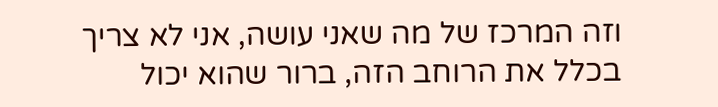וזה המרכז של מה שאני עושה, אני לא צריך בכלל את הרוחב הזה, ברור שהוא יכול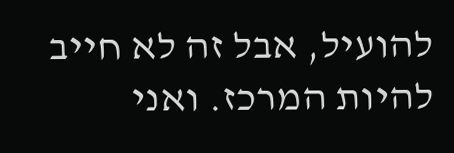להועיל, אבל זה לא חייב להיות המרכז. ואני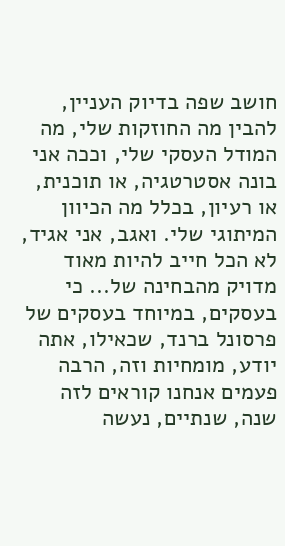חושב שפה בדיוק העניין, להבין מה החוזקות שלי, מה המודל העסקי שלי, וככה אני בונה אסטרטגיה, או תוכנית, או רעיון, בכלל מה הכיוון המיתוגי שלי. ואגב, אני אגיד, לא הכל חייב להיות מאוד מדויק מהבחינה של... כי בעסקים, במיוחד בעסקים של פרסונל ברנד, שכאילו, אתה יודע, מומחיות וזה, הרבה פעמים אנחנו קוראים לזה שנה, שנתיים, נעשה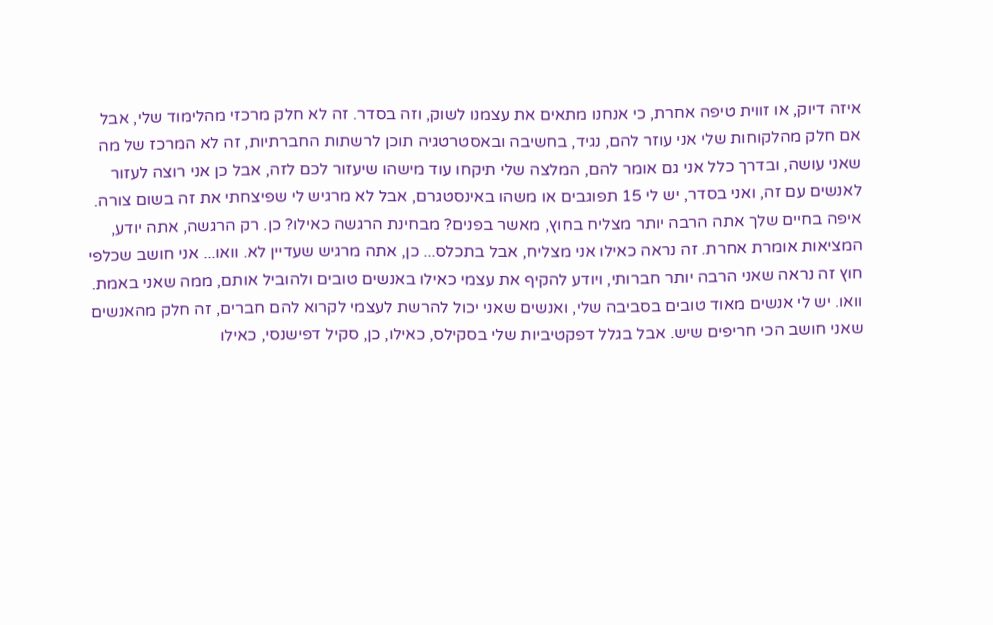איזה דיוק, או זווית טיפה אחרת, כי אנחנו מתאים את עצמנו לשוק, וזה בסדר. זה לא חלק מרכזי מהלימוד שלי, אבל אם חלק מהלקוחות שלי אני עוזר להם, נגיד, בחשיבה ובאסטרטגיה תוכן לרשתות החברתיות, זה לא המרכז של מה שאני עושה, ובדרך כלל אני גם אומר להם, המלצה שלי תיקחו עוד מישהו שיעזור לכם לזה, אבל כן אני רוצה לעזור לאנשים עם זה, ואני בסדר, יש לי 15 תפוגבים או משהו באינסטגרם, אבל לא מרגיש לי שפיצחתי את זה בשום צורה. איפה בחיים שלך אתה הרבה יותר מצליח בחוץ, מאשר בפנים? מבחינת הרגשה כאילו? כן. רק הרגשה, אתה יודע, המציאות אומרת אחרת. זה נראה כאילו אני מצליח, אבל בתכלס... כן, אתה מרגיש שעדיין לא. וואו... אני חושב שכלפי חוץ זה נראה שאני הרבה יותר חברותי, ויודע להקיף את עצמי כאילו באנשים טובים ולהוביל אותם, ממה שאני באמת. וואו. יש לי אנשים מאוד טובים בסביבה שלי, ואנשים שאני יכול להרשת לעצמי לקרוא להם חברים, זה חלק מהאנשים שאני חושב הכי חריפים שיש. אבל בגלל דפקטיביות שלי בסקילס, כאילו, כן, סקיל דפישנסי, כאילו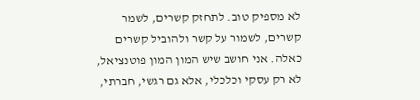לא מספיק טוב. לתחזק קשרים, לשמר קשרים, לשמור על קשר ולהוביל קשרים כאלה. אני חושב שיש המון המון פוטנציאל, לא רק עסקי וכלכלי, אלא גם רגשי, חברתי,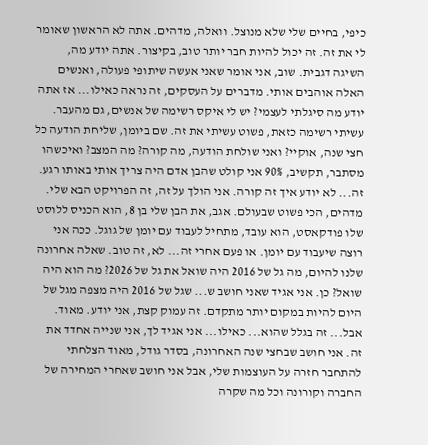כיפי, בחיים שלי שלא מנוצל. וואלה, מדהים. אתה לא הראשון שאומר לי את זה. זה יכול להיות חבר יותר טוב, בקיצור. אתה יודע מה, השיגה דגבית. שוב, אני אומר שאני אעשה שיתופי פעולה, ואנשים האלה אוהבים אותי. מדברים על העסקים, זה נראה כאילו... אז אתה יודע מה סיגלתי לעצמי? יש לי איקס רשימה של אנשים, גם מהעבר. עשיתי רשימה כזאת, פשוט עשיתי את זה. שם ביומן, שליחת הודעה כל חצי שנה, אוקיי? ואני שולחת הודעה, מה קורה? מה המצב? ואיכשהו מסתבר, תקשיב, 90% אני קולט שהבן אדם היה צריך אותי באותו רגע. זה... לא יודע איך זה קורה. אני הולך על זה, זה הפרויקט הבא שלי. מדהים, הכי פשוט שבעולם. אגב, את הבן שלי בן 8, הוא הכניס ללוסט שלו פודקאסט, הוא עובד, מתחיל לעבוד עם יומן של גוגל. ככה אני רוצה שיעבוד עם יומן. או פעם אחרי זה... לא, זה טוב. שאלה אחרונה שלנו להיום, מה גל של 2016 היה שואל את גל של 2026? מה הוא היה שואל? כן. אני אגיד שאני חושב ש... שגל של 2016 היה מצפה מגל של היום להיות במקום יותר מתקדם. זה עמוק קצת, אני יודע. מאוד. אבל... זה בגלל שהוא... כאילו... אני אגיד לך, אני שנייה אחדד את זה. אני חושב שבחצי שנה האחרונה, בסדר גודל, מאוד הצלחתי להתחבר חזרה על העוצמות שלי, אבל אני חושב שאחרי המחירה של החברה וקורונה וכל מה שקרה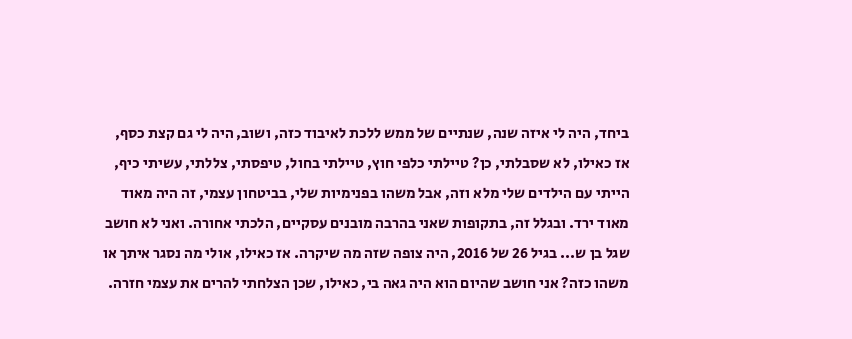ביחד, היה לי איזה שנה, שנתיים של ממש ללכת לאיבוד כזה, ושוב, היה לי גם קצת כסף, אז כאילו, לא שסבלתי, כן? טיילתי כלפי חוץ, טיילתי בחול, טיפסתי, צללתי, עשיתי כיף, הייתי עם הילדים שלי מלא וזה, אבל משהו בפנימיות שלי, בביטחון עצמי, זה היה מאוד מאוד ירד. ובגלל זה, בתקופות שאני בהרבה מובנים עסקיים, הלכתי אחורה. ואני לא חושב שגל בן ש... בגיל 26 של 2016, היה צופה שזה מה שיקרה. אז כאילו, אולי מה נסגר איתך או משהו כזה? אני חושב שהיום הוא היה גאה בי, כאילו, שכן הצלחתי להרים את עצמי חזרה.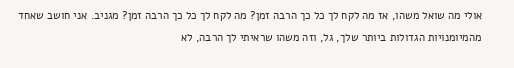אולי מה שואל משהו, אז מה לקח לך כל כך הרבה זמן? מה לקח לך כל כך הרבה זמן? מגניב. אני חושב שאחד מהמיומנויות הגדולות ביותר שלך, גל, וזה משהו שראיתי לך הרבה, לא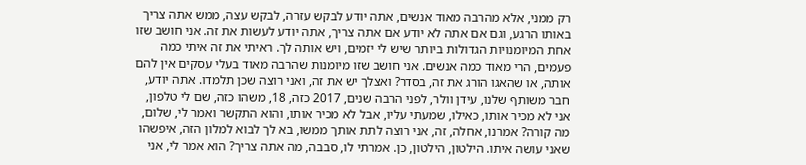רק ממני, אלא מהרבה מאוד אנשים, אתה יודע לבקש עזרה, לבקש עצה, ממש אתה צריך באותו הרגע, וגם אם אתה לא יודע אם אתה צריך, אתה יודע לעשות את זה. אני חושב שזו אחת המיומנויות הגדולות ביותר שיש לי יזמים, ויש אותה לך. ראיתי את זה איתי כמה פעמים, הרי מאוד כמה אנשים. אני חושב שזו מיומנות שהרבה מאוד בעלי עסקים אין להם אותה, או שהאגו הורג את זה, בסדר? ואצלך יש את זה, ואני רוצה שכן תלמדו. אתה יודע, חבר משותף שלנו, עידן וולר, לפני הרבה שנים, 2017 כזה, 18, משהו כזה, שם לי טלפון, אני לא מכיר אותו, כאילו, שמעתי עליו, אבל לא מכיר אותו, והוא התקשר ואמר לי, שלום, מה קורה? אמרנו, אחלה, זה, אני רוצה לתת אותך ממשו, בא לך לבוא למלון הזה, איפשהו שאני עושה איתו. הילטון, הילטון, כן. אמרתי לו, סבבה, מה אתה צריך? הוא אמר לי, אני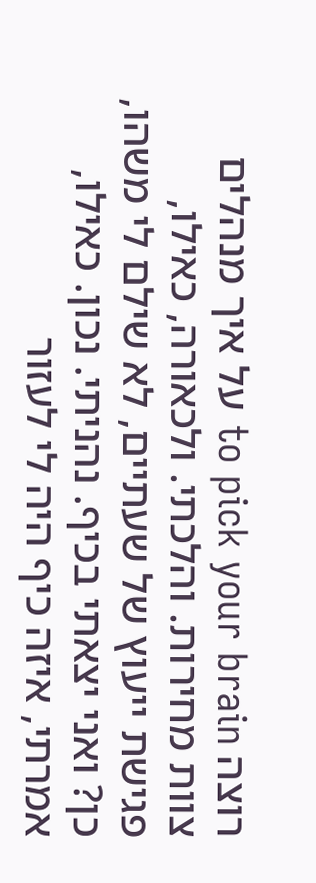רוצה to pick your brain על איך מנהלים צוות מחירות. והלכתי. ולכאורה, כאילו, פגישת ייעוץ של שעתיים, לא שילם לי משהו, כן? ואני יצאתי בכיף. נהניתי. נכון. כאילו, אמרתי, איזה כיף היה לי לעזור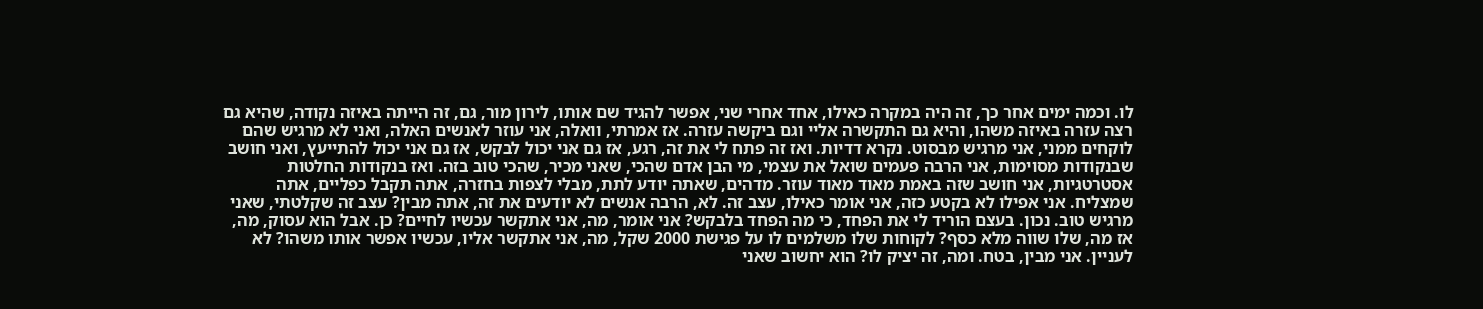לו. וכמה ימים אחר כך, זה היה במקרה כאילו, אחד אחרי שני, אפשר להגיד שם אותו, לירון מור, גם, זה הייתה באיזה נקודה, שהיא גם רצה עזרה באיזה משהו, והיא גם התקשרה אליי וגם ביקשה עזרה. אז אמרתי, וואלה, אני עוזר לאנשים האלה, ואני לא מרגיש שהם לוקחים ממני, אני מרגיש מבסוט. נקרא דדיות. ואז זה פתח לי את זה, רגע, אז גם אני יכול לבקש, אז גם אני יכול להתייעץ, ואני חושב שבנקודות מסוימות, אני הרבה פעמים שואל את עצמי, מי הבן אדם שהכי, שאני מכיר, שהכי טוב בזה. ואז בנקודות החלטות אסטרטגיות, אני חושב שזה באמת מאוד מאוד עוזר. מדהים, שאתה יודע לתת, מבלי לצפות בחזרה, אתה תקבל כפליים, אתה שמצליח. אני אפילו לא בקטע כזה, אני אומר כאילו, עצב זה. לא, הרבה אנשים לא יודעים את זה, אתה מבין? עצב זה שקלטתי, שאני מרגיש טוב. נכון. בעצם הוריד לי את הפחד, כי מה הפחד בלבקש? אני אומר, מה, אני אתקשר עכשיו לחיים? כן. אבל הוא עסוק, מה, אז מה, שלו שווה מלא כסף? לקוחות שלו משלמים לו על פגישת 2000 שקל, מה, אני אתקשר אליו, עכשיו אפשר אותו משהו? לא לעניין. אני מבין, בטח. ומה, זה יציק לו? הוא יחשוב שאני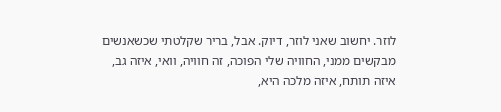לוזר. יחשוב שאני לוזר, דיוק. אבל, בריר שקלטתי שכשאנשים מבקשים ממני, החוויה שלי הפוכה, זה חוויה, וואי, איזה גב, איזה תותח, איזה מלכה היא,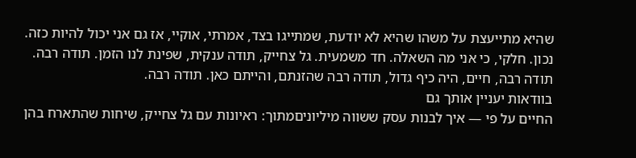שהיא מתייעצת על משהו שהיא לא יודעת, שמתייגו בצד, אמרתי, אוקיי, אז גם אני יכול להיות כזה. נכון. חלקי, כי אני מה השאלה. חד משמעית. גל צחייק, תודה ענקית, שפינת לנו הזמן. תודה רבה. תודה רבה, חיים, היה כיף גדול, תודה רבה שהזנתם, והייתם כאן. תודה רבה.
בוודאות יעניין אותך גם
החיים על פי — איך לבנות עסק ששווה מיליוניםמתוך: ראיונות עם גל צחייק, שיחות שהתארח בהן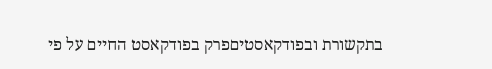בתקשורת ובפודקאסטיםפרק בפודקאסט החיים על פי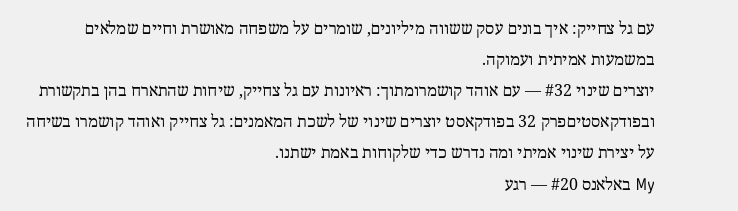עם גל צחייק: איך בונים עסק ששווה מיליונים, שומרים על משפחה מאושרת וחיים שמלאים במשמעות אמיתית ועמוקה.
יוצרים שינוי #32 — עם אוהד קושמרומתוך: ראיונות עם גל צחייק, שיחות שהתארח בהן בתקשורת ובפודקאסטיםפרק 32 בפודקאסט יוצרים שינוי של לשכת המאמנים: גל צחייק ואוהד קושמרו בשיחה על יצירת שינוי אמיתי ומה נדרש כדי שלקוחות באמת ישתנו.
My באלאנס #20 — רגע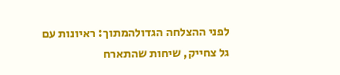לפני ההצלחה הגדולהמתוך: ראיונות עם גל צחייק, שיחות שהתארח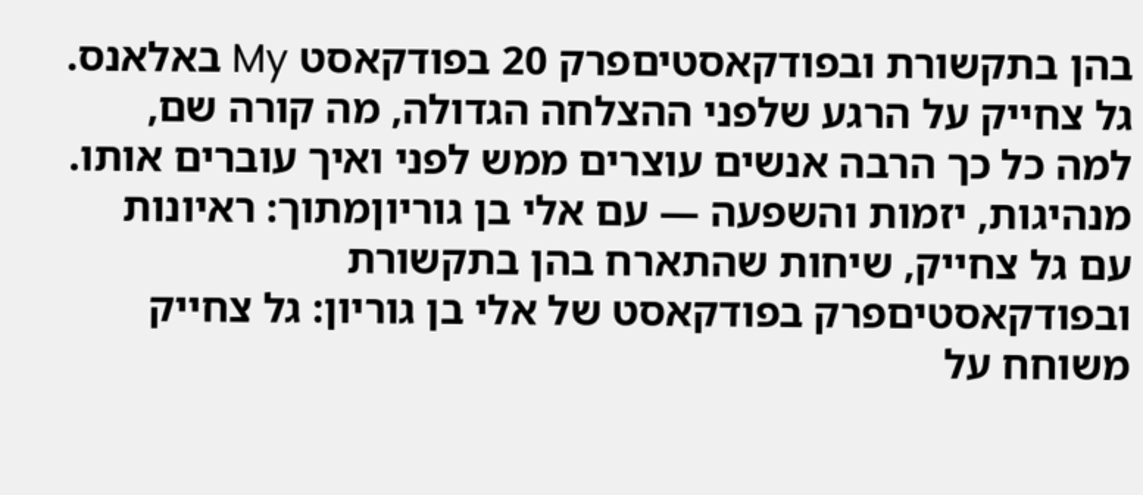בהן בתקשורת ובפודקאסטיםפרק 20 בפודקאסט My באלאנס. גל צחייק על הרגע שלפני ההצלחה הגדולה, מה קורה שם, למה כל כך הרבה אנשים עוצרים ממש לפני ואיך עוברים אותו.
מנהיגות, יזמות והשפעה — עם אלי בן גוריוןמתוך: ראיונות עם גל צחייק, שיחות שהתארח בהן בתקשורת ובפודקאסטיםפרק בפודקאסט של אלי בן גוריון: גל צחייק משוחח על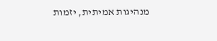מנהיגות אמיתית, יזמות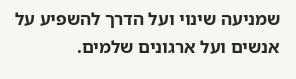שמניעה שינוי ועל הדרך להשפיע על אנשים ועל ארגונים שלמים.